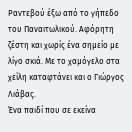Ραντεβού έξω από το γήπεδο του Παναιτωλικού. Αφόρητη ζέστη και χωρίς ένα σημείο με λίγο σκιά. Με το χαμόγελο στα χείλη καταφτάνει και ο Γιώργος Λιάβας.
Ένα παιδί που σε εκείνα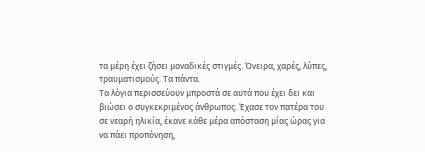τα μέρη έχει ζήσει μοναδικές στιγμές. Όνειρα, χαρές, λύπες, τραυματισμούς. Τα πάντα.
Τα λόγια περισσεύουν μπροστά σε αυτά που έχει δει και βιώσει ο συγκεκριμένος άνθρωπος. Έχασε τον πατέρα του σε νεαρή ηλικία, έκανε κάθε μέρα απόσταση μίας ώρας για να πάει προπόνηση,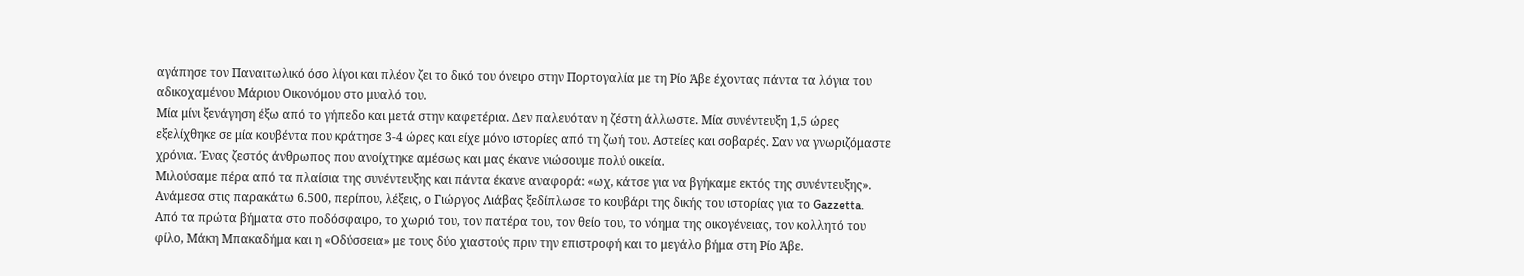αγάπησε τον Παναιτωλικό όσο λίγοι και πλέον ζει το δικό του όνειρο στην Πορτογαλία με τη Ρίο Άβε έχοντας πάντα τα λόγια του αδικοχαμένου Μάριου Οικονόμου στο μυαλό του.
Μία μίνι ξενάγηση έξω από το γήπεδο και μετά στην καφετέρια. Δεν παλευόταν η ζέστη άλλωστε. Μία συνέντευξη 1,5 ώρες εξελίχθηκε σε μία κουβέντα που κράτησε 3-4 ώρες και είχε μόνο ιστορίες από τη ζωή του. Αστείες και σοβαρές. Σαν να γνωριζόμαστε χρόνια. Ένας ζεστός άνθρωπος που ανοίχτηκε αμέσως και μας έκανε νιώσουμε πολύ οικεία.
Μιλούσαμε πέρα από τα πλαίσια της συνέντευξης και πάντα έκανε αναφορά: «ωχ, κάτσε για να βγήκαμε εκτός της συνέντευξης». Ανάμεσα στις παρακάτω 6.500, περίπου, λέξεις, ο Γιώργος Λιάβας ξεδίπλωσε το κουβάρι της δικής του ιστορίας για το Gazzetta.
Από τα πρώτα βήματα στο ποδόσφαιρο, το χωριό του, τον πατέρα του, τον θείο του, το νόημα της οικογένειας, τον κολλητό του φίλο, Μάκη Μπακαδήμα και η «Οδύσσεια» με τους δύο χιαστούς πριν την επιστροφή και το μεγάλο βήμα στη Ρίο Άβε.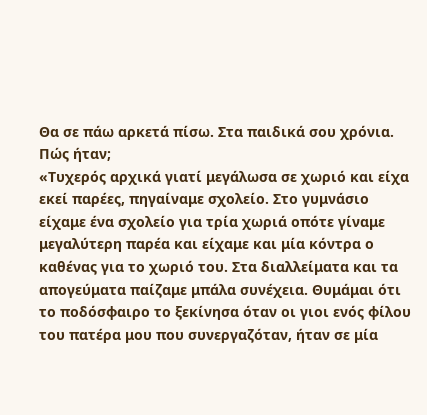Θα σε πάω αρκετά πίσω. Στα παιδικά σου χρόνια. Πώς ήταν;
«Τυχερός αρχικά γιατί μεγάλωσα σε χωριό και είχα εκεί παρέες, πηγαίναμε σχολείο. Στο γυμνάσιο είχαμε ένα σχολείο για τρία χωριά οπότε γίναμε μεγαλύτερη παρέα και είχαμε και μία κόντρα ο καθένας για το χωριό του. Στα διαλλείματα και τα απογεύματα παίζαμε μπάλα συνέχεια. Θυμάμαι ότι το ποδόσφαιρο το ξεκίνησα όταν οι γιοι ενός φίλου του πατέρα μου που συνεργαζόταν, ήταν σε μία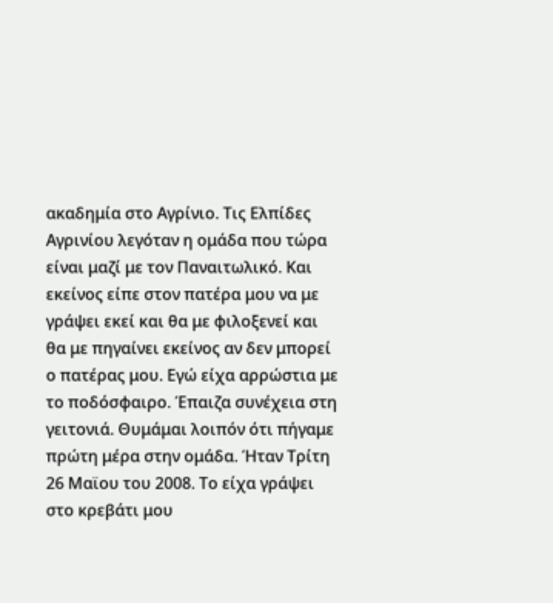ακαδημία στο Αγρίνιο. Τις Ελπίδες Αγρινίου λεγόταν η ομάδα που τώρα είναι μαζί με τον Παναιτωλικό. Και εκείνος είπε στον πατέρα μου να με γράψει εκεί και θα με φιλοξενεί και θα με πηγαίνει εκείνος αν δεν μπορεί ο πατέρας μου. Εγώ είχα αρρώστια με το ποδόσφαιρο. Έπαιζα συνέχεια στη γειτονιά. Θυμάμαι λοιπόν ότι πήγαμε πρώτη μέρα στην ομάδα. Ήταν Τρίτη 26 Μαϊου του 2008. Το είχα γράψει στο κρεβάτι μου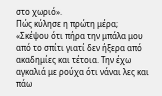στο χωριό».
Πώς κύλησε η πρώτη μέρα;
«Σκέψου ότι πήρα την μπάλα μου από το σπίτι γιατί δεν ήξερα από ακαδημίες και τέτοια. Την έχω αγκαλιά με ρούχα ότι νάναι λες και πάω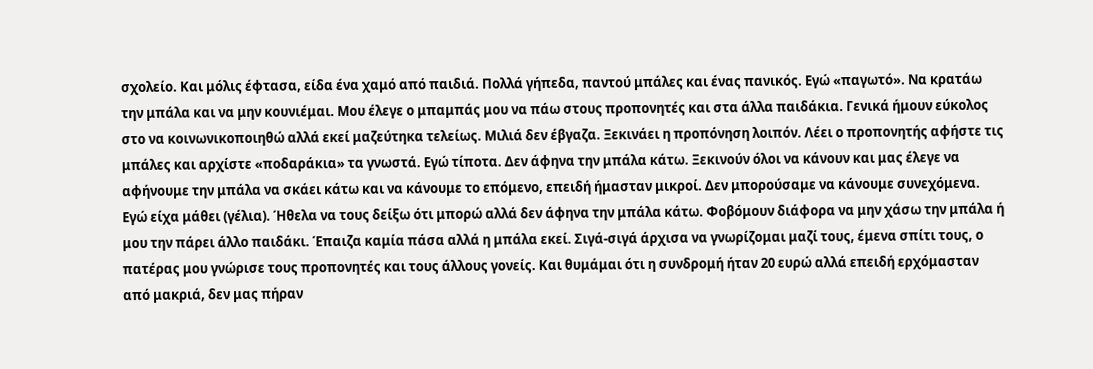σχολείο. Και μόλις έφτασα, είδα ένα χαμό από παιδιά. Πολλά γήπεδα, παντού μπάλες και ένας πανικός. Εγώ «παγωτό». Να κρατάω την μπάλα και να μην κουνιέμαι. Μου έλεγε ο μπαμπάς μου να πάω στους προπονητές και στα άλλα παιδάκια. Γενικά ήμουν εύκολος στο να κοινωνικοποιηθώ αλλά εκεί μαζεύτηκα τελείως. Μιλιά δεν έβγαζα. Ξεκινάει η προπόνηση λοιπόν. Λέει ο προπονητής αφήστε τις μπάλες και αρχίστε «ποδαράκια» τα γνωστά. Εγώ τίποτα. Δεν άφηνα την μπάλα κάτω. Ξεκινούν όλοι να κάνουν και μας έλεγε να αφήνουμε την μπάλα να σκάει κάτω και να κάνουμε το επόμενο, επειδή ήμασταν μικροί. Δεν μπορούσαμε να κάνουμε συνεχόμενα. Εγώ είχα μάθει (γέλια). Ήθελα να τους δείξω ότι μπορώ αλλά δεν άφηνα την μπάλα κάτω. Φοβόμουν διάφορα να μην χάσω την μπάλα ή μου την πάρει άλλο παιδάκι. Έπαιζα καμία πάσα αλλά η μπάλα εκεί. Σιγά-σιγά άρχισα να γνωρίζομαι μαζί τους, έμενα σπίτι τους, ο πατέρας μου γνώρισε τους προπονητές και τους άλλους γονείς. Και θυμάμαι ότι η συνδρομή ήταν 20 ευρώ αλλά επειδή ερχόμασταν από μακριά, δεν μας πήραν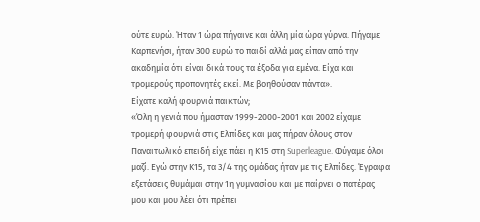ούτε ευρώ. Ήταν 1 ώρα πήγαινε και άλλη μία ώρα γύρνα. Πήγαμε Καρπενήσι, ήταν 300 ευρώ το παιδί αλλά μας είπαν από την ακαδημία ότι είναι δικά τους τα έξοδα για εμένα. Είχα και τρομερούς προπονητές εκεί. Με βοηθούσαν πάντα».
Είχατε καλή φουρνιά παικτών;
«Όλη η γενιά που ήμασταν 1999-2000-2001 και 2002 είχαμε τρομερή φουρνιά στις Ελπίδες και μας πήραν όλους στον Παναιτωλικό επειδή είχε πάει η Κ15 στη Superleague. Φύγαμε όλοι μαζί. Εγώ στην Κ15, τα 3/4 της ομάδας ήταν με τις Ελπίδες. Έγραφα εξετάσεις θυμάμαι στην 1η γυμνασίου και με παίρνει ο πατέρας μου και μου λέει ότι πρέπει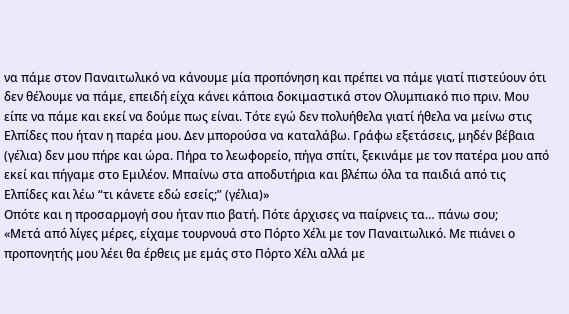να πάμε στον Παναιτωλικό να κάνουμε μία προπόνηση και πρέπει να πάμε γιατί πιστεύουν ότι δεν θέλουμε να πάμε, επειδή είχα κάνει κάποια δοκιμαστικά στον Ολυμπιακό πιο πριν. Μου είπε να πάμε και εκεί να δούμε πως είναι. Τότε εγώ δεν πολυήθελα γιατί ήθελα να μείνω στις Ελπίδες που ήταν η παρέα μου. Δεν μπορούσα να καταλάβω. Γράφω εξετάσεις, μηδέν βέβαια (γέλια) δεν μου πήρε και ώρα. Πήρα το λεωφορείο, πήγα σπίτι, ξεκινάμε με τον πατέρα μου από εκεί και πήγαμε στο Εμιλέον. Μπαίνω στα αποδυτήρια και βλέπω όλα τα παιδιά από τις Ελπίδες και λέω “τι κάνετε εδώ εσείς;” (γέλια)»
Οπότε και η προσαρμογή σου ήταν πιο βατή. Πότε άρχισες να παίρνεις τα… πάνω σου;
«Μετά από λίγες μέρες, είχαμε τουρνουά στο Πόρτο Χέλι με τον Παναιτωλικό. Με πιάνει ο προπονητής μου λέει θα έρθεις με εμάς στο Πόρτο Χέλι αλλά με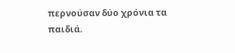περνούσαν δύο χρόνια τα παιδιά.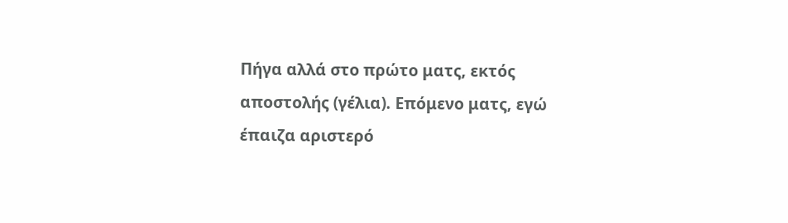Πήγα αλλά στο πρώτο ματς, εκτός αποστολής (γέλια). Επόμενο ματς, εγώ έπαιζα αριστερό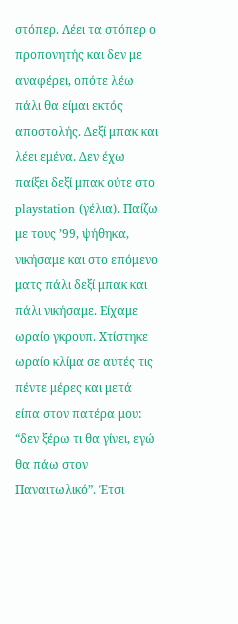στόπερ. Λέει τα στόπερ ο προπονητής και δεν με αναφέρει, οπότε λέω πάλι θα είμαι εκτός αποστολής. Δεξί μπακ και λέει εμένα. Δεν έχω παίξει δεξί μπακ ούτε στο playstation (γέλια). Παίζω με τους ’99, ψήθηκα, νικήσαμε και στο επόμενο ματς πάλι δεξί μπακ και πάλι νικήσαμε. Είχαμε ωραίο γκρουπ. Χτίστηκε ωραίο κλίμα σε αυτές τις πέντε μέρες και μετά είπα στον πατέρα μου: “δεν ξέρω τι θα γίνει, εγώ θα πάω στον Παναιτωλικό”. Έτσι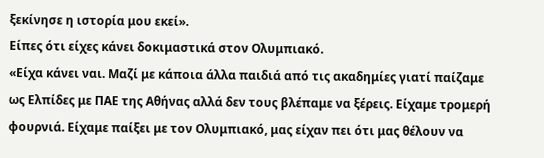ξεκίνησε η ιστορία μου εκεί».
Είπες ότι είχες κάνει δοκιμαστικά στον Ολυμπιακό.
«Είχα κάνει ναι. Μαζί με κάποια άλλα παιδιά από τις ακαδημίες γιατί παίζαμε ως Ελπίδες με ΠΑΕ της Αθήνας αλλά δεν τους βλέπαμε να ξέρεις. Είχαμε τρομερή φουρνιά. Είχαμε παίξει με τον Ολυμπιακό, μας είχαν πει ότι μας θέλουν να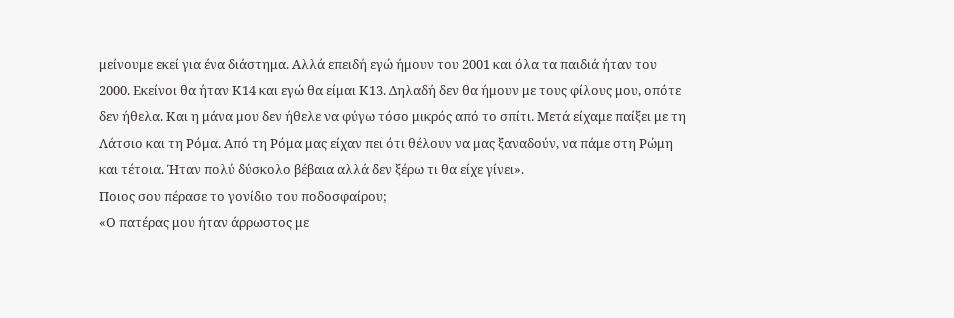μείνουμε εκεί για ένα διάστημα. Αλλά επειδή εγώ ήμουν του 2001 και όλα τα παιδιά ήταν του 2000. Εκείνοι θα ήταν Κ14 και εγώ θα είμαι Κ13. Δηλαδή δεν θα ήμουν με τους φίλους μου, οπότε δεν ήθελα. Και η μάνα μου δεν ήθελε να φύγω τόσο μικρός από το σπίτι. Μετά είχαμε παίξει με τη Λάτσιο και τη Ρόμα. Από τη Ρόμα μας είχαν πει ότι θέλουν να μας ξαναδούν, να πάμε στη Ρώμη και τέτοια. Ήταν πολύ δύσκολο βέβαια αλλά δεν ξέρω τι θα είχε γίνει».
Ποιος σου πέρασε το γονίδιο του ποδοσφαίρου;
«Ο πατέρας μου ήταν άρρωστος με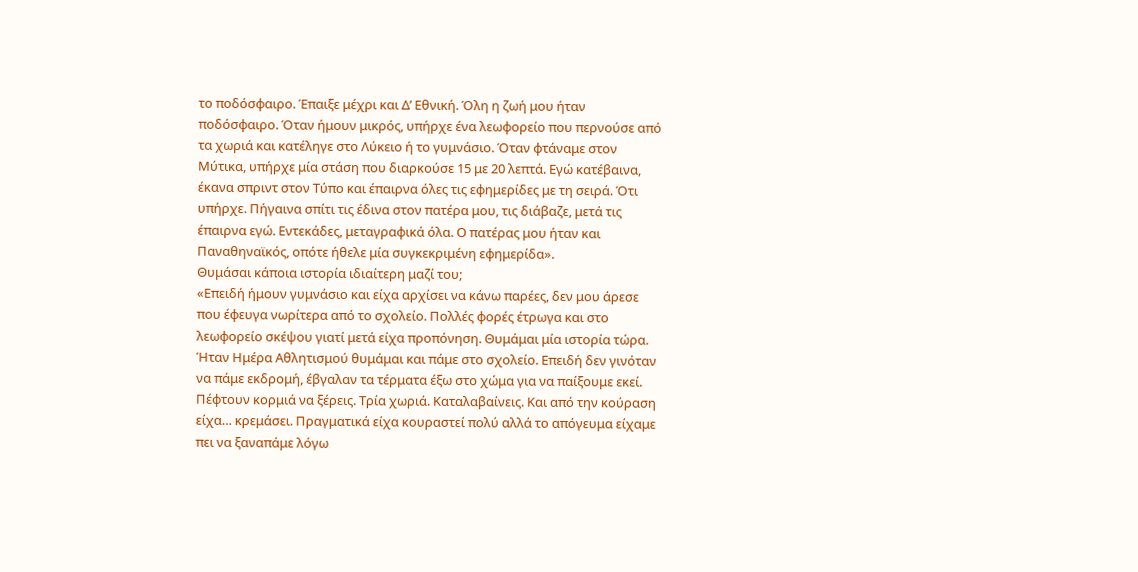το ποδόσφαιρο. Έπαιξε μέχρι και Δ’ Εθνική. Όλη η ζωή μου ήταν ποδόσφαιρο. Όταν ήμουν μικρός, υπήρχε ένα λεωφορείο που περνούσε από τα χωριά και κατέληγε στο Λύκειο ή το γυμνάσιο. Όταν φτάναμε στον Μύτικα, υπήρχε μία στάση που διαρκούσε 15 με 20 λεπτά. Εγώ κατέβαινα, έκανα σπριντ στον Τύπο και έπαιρνα όλες τις εφημερίδες με τη σειρά. Ότι υπήρχε. Πήγαινα σπίτι τις έδινα στον πατέρα μου, τις διάβαζε, μετά τις έπαιρνα εγώ. Εντεκάδες, μεταγραφικά όλα. Ο πατέρας μου ήταν και Παναθηναϊκός, οπότε ήθελε μία συγκεκριμένη εφημερίδα».
Θυμάσαι κάποια ιστορία ιδιαίτερη μαζί του;
«Επειδή ήμουν γυμνάσιο και είχα αρχίσει να κάνω παρέες, δεν μου άρεσε που έφευγα νωρίτερα από το σχολείο. Πολλές φορές έτρωγα και στο λεωφορείο σκέψου γιατί μετά είχα προπόνηση. Θυμάμαι μία ιστορία τώρα. Ήταν Ημέρα Αθλητισμού θυμάμαι και πάμε στο σχολείο. Επειδή δεν γινόταν να πάμε εκδρομή, έβγαλαν τα τέρματα έξω στο χώμα για να παίξουμε εκεί. Πέφτουν κορμιά να ξέρεις. Τρία χωριά. Καταλαβαίνεις. Και από την κούραση είχα… κρεμάσει. Πραγματικά είχα κουραστεί πολύ αλλά το απόγευμα είχαμε πει να ξαναπάμε λόγω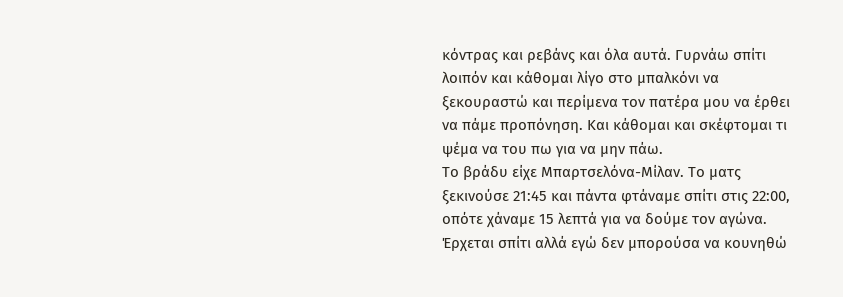κόντρας και ρεβάνς και όλα αυτά. Γυρνάω σπίτι λοιπόν και κάθομαι λίγο στο μπαλκόνι να ξεκουραστώ και περίμενα τον πατέρα μου να έρθει να πάμε προπόνηση. Και κάθομαι και σκέφτομαι τι ψέμα να του πω για να μην πάω.
Το βράδυ είχε Μπαρτσελόνα-Μίλαν. Το ματς ξεκινούσε 21:45 και πάντα φτάναμε σπίτι στις 22:00, οπότε χάναμε 15 λεπτά για να δούμε τον αγώνα. Έρχεται σπίτι αλλά εγώ δεν μπορούσα να κουνηθώ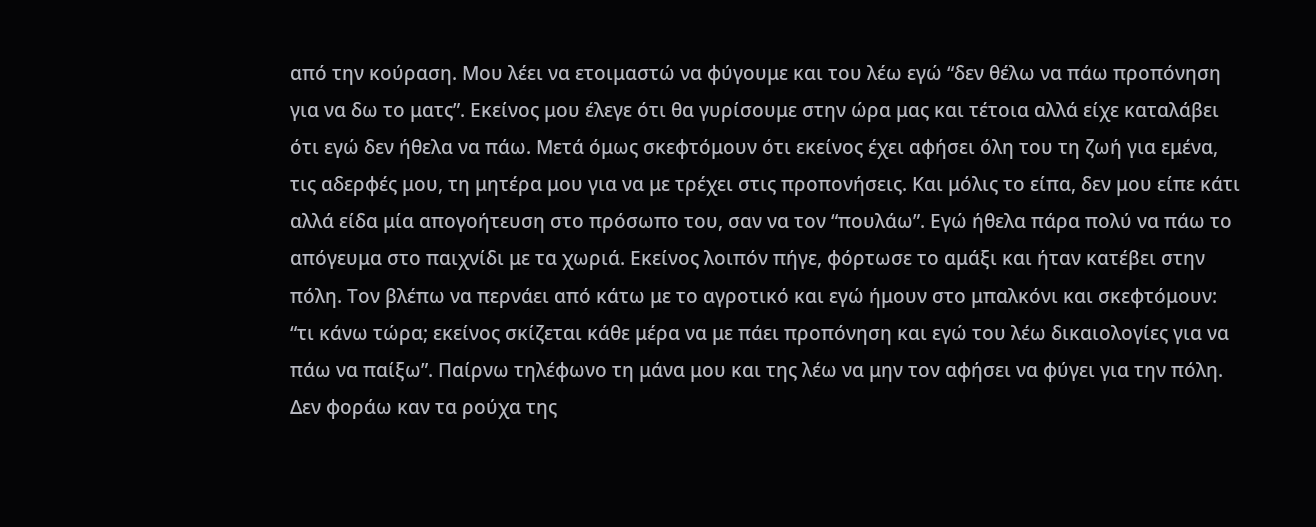από την κούραση. Μου λέει να ετοιμαστώ να φύγουμε και του λέω εγώ “δεν θέλω να πάω προπόνηση για να δω το ματς”. Εκείνος μου έλεγε ότι θα γυρίσουμε στην ώρα μας και τέτοια αλλά είχε καταλάβει ότι εγώ δεν ήθελα να πάω. Μετά όμως σκεφτόμουν ότι εκείνος έχει αφήσει όλη του τη ζωή για εμένα, τις αδερφές μου, τη μητέρα μου για να με τρέχει στις προπονήσεις. Και μόλις το είπα, δεν μου είπε κάτι αλλά είδα μία απογοήτευση στο πρόσωπο του, σαν να τον “πουλάω”. Εγώ ήθελα πάρα πολύ να πάω το απόγευμα στο παιχνίδι με τα χωριά. Εκείνος λοιπόν πήγε, φόρτωσε το αμάξι και ήταν κατέβει στην πόλη. Τον βλέπω να περνάει από κάτω με το αγροτικό και εγώ ήμουν στο μπαλκόνι και σκεφτόμουν: “τι κάνω τώρα; εκείνος σκίζεται κάθε μέρα να με πάει προπόνηση και εγώ του λέω δικαιολογίες για να πάω να παίξω”. Παίρνω τηλέφωνο τη μάνα μου και της λέω να μην τον αφήσει να φύγει για την πόλη. Δεν φοράω καν τα ρούχα της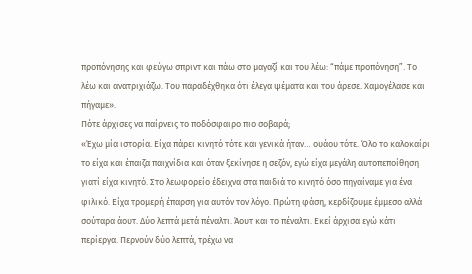προπόνησης και φεύγω σπριντ και πάω στο μαγαζί και του λέω: “πάμε προπόνηση”. Το λέω και ανατριχιάζω. Του παραδέχθηκα ότι έλεγα ψέματα και του άρεσε. Χαμογέλασε και πήγαμε».
Πότε άρχισες να παίρνεις το ποδόσφαιρο πιο σοβαρά;
«Έχω μία ιστορία. Είχα πάρει κινητό τότε και γενικά ήταν… ουάου τότε. Όλο το καλοκαίρι το είχα και έπαιζα παιχνίδια και όταν ξεκίνησε η σεζόν, εγώ είχα μεγάλη αυτοπεποίθηση γιατί είχα κινητό. Στο λεωφορείο έδειχνα στα παιδιά το κινητό όσο πηγαίναμε για ένα φιλικό. Είχα τρομερή έπαρση για αυτόν τον λόγο. Πρώτη φάση, κερδίζουμε έμμεσο αλλά σούταρα άουτ. Δύο λεπτά μετά πέναλτι. Άουτ και το πέναλτι. Εκεί άρχισα εγώ κάτι περίεργα. Περνούν δύο λεπτά, τρέχω να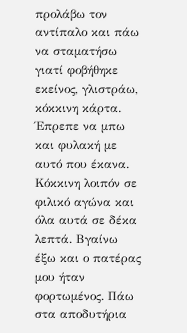προλάβω τον αντίπαλο και πάω να σταματήσω γιατί φοβήθηκε εκείνος, γλιστράω, κόκκινη κάρτα. Έπρεπε να μπω και φυλακή με αυτό που έκανα. Κόκκινη λοιπόν σε φιλικό αγώνα και όλα αυτά σε δέκα λεπτά. Βγαίνω έξω και ο πατέρας μου ήταν φορτωμένος. Πάω στα αποδυτήρια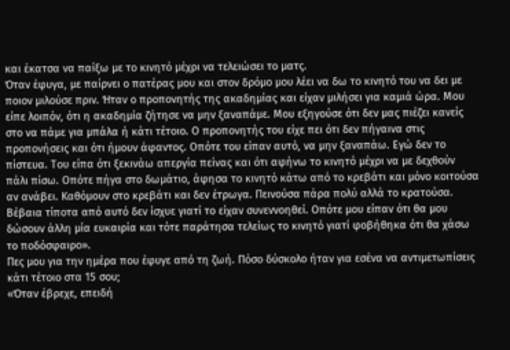και έκατσα να παίξω με το κινητό μέχρι να τελειώσει το ματς.
Όταν έφυγα, με παίρνει ο πατέρας μου και στον δρόμο μου λέει να δω το κινητό του να δει με ποιον μιλούσε πριν. Ήταν ο προπονητής της ακαδημίας και είχαν μιλήσει για καμιά ώρα. Μου είπε λοιπόν, ότι η ακαδημία ζήτησε να μην ξαναπάμε. Μου εξηγούσε ότι δεν μας πιέζει κανείς στο να πάμε για μπάλα ή κάτι τέτοιο. Ο προπονητής του είχε πει ότι δεν πήγαινα στις προπονήσεις και ότι ήμουν άφαντος. Οπότε του είπαν αυτό, να μην ξαναπάω. Εγώ δεν το πίστευα. Του είπα ότι ξεκινάω απεργία πείνας και ότι αφήνω το κινητό μέχρι να με δεχθούν πάλι πίσω. Οπότε πήγα στο δωμάτιο, άφησα το κινητό κάτω από το κρεβάτι και μόνο κοιτούσα αν ανάβει. Καθόμουν στο κρεβάτι και δεν έτρωγα. Πεινούσα πάρα πολύ αλλά το κρατούσα. Βέβαια τίποτα από αυτό δεν ίσχυε γιατί το είχαν συνεννοηθεί. Οπότε μου είπαν ότι θα μου δώσουν άλλη μία ευκαιρία και τότε παράτησα τελείως το κινητό γιατί φοβήθηκα ότι θα χάσω το ποδόσφαιρο».
Πες μου για την ημέρα που έφυγε από τη ζωή. Πόσο δύσκολο ήταν για εσένα να αντιμετωπίσεις κάτι τέτοιο στα 15 σου;
«Όταν έβρεχε, επειδή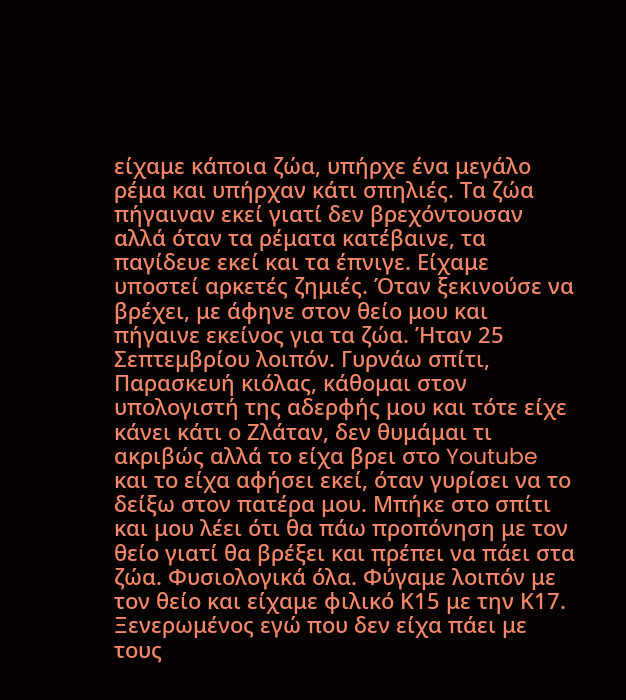είχαμε κάποια ζώα, υπήρχε ένα μεγάλο ρέμα και υπήρχαν κάτι σπηλιές. Τα ζώα πήγαιναν εκεί γιατί δεν βρεχόντουσαν αλλά όταν τα ρέματα κατέβαινε, τα παγίδευε εκεί και τα έπνιγε. Είχαμε υποστεί αρκετές ζημιές. Όταν ξεκινούσε να βρέχει, με άφηνε στον θείο μου και πήγαινε εκείνος για τα ζώα. Ήταν 25 Σεπτεμβρίου λοιπόν. Γυρνάω σπίτι, Παρασκευή κιόλας, κάθομαι στον υπολογιστή της αδερφής μου και τότε είχε κάνει κάτι ο Ζλάταν, δεν θυμάμαι τι ακριβώς αλλά το είχα βρει στο Youtube και το είχα αφήσει εκεί, όταν γυρίσει να το δείξω στον πατέρα μου. Μπήκε στο σπίτι και μου λέει ότι θα πάω προπόνηση με τον θείο γιατί θα βρέξει και πρέπει να πάει στα ζώα. Φυσιολογικά όλα. Φύγαμε λοιπόν με τον θείο και είχαμε φιλικό Κ15 με την Κ17. Ξενερωμένος εγώ που δεν είχα πάει με τους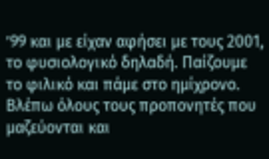’99 και με είχαν αφήσει με τους 2001, το φυσιολογικό δηλαδή. Παίζουμε το φιλικό και πάμε στο ημίχρονο. Βλέπω όλους τους προπονητές που μαζεύονται και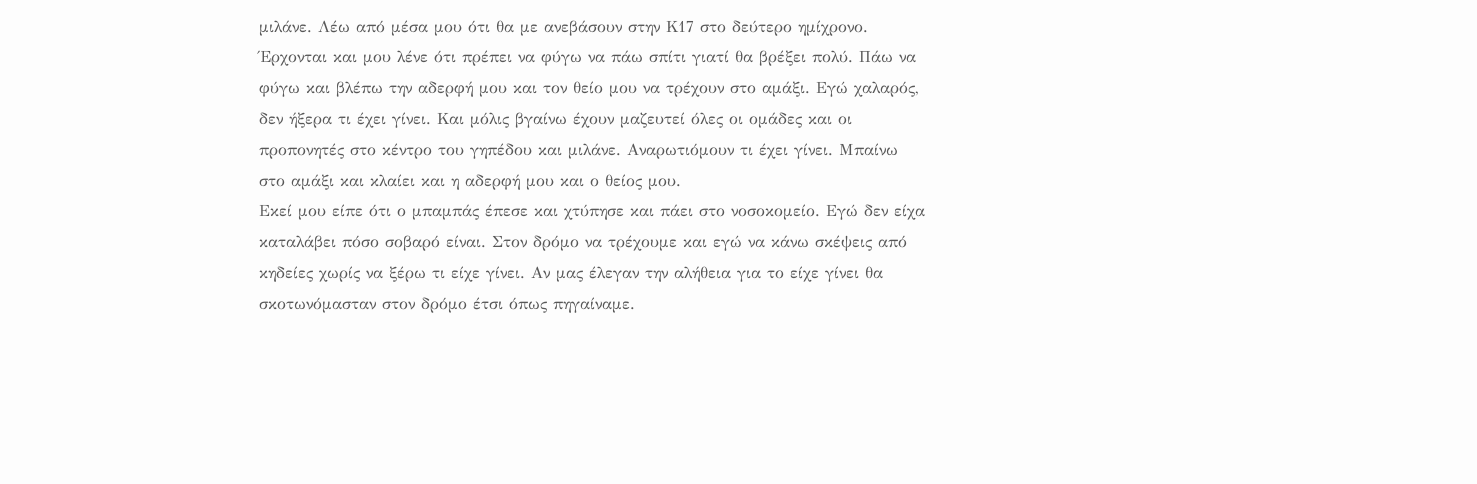μιλάνε. Λέω από μέσα μου ότι θα με ανεβάσουν στην Κ17 στο δεύτερο ημίχρονο. Έρχονται και μου λένε ότι πρέπει να φύγω να πάω σπίτι γιατί θα βρέξει πολύ. Πάω να φύγω και βλέπω την αδερφή μου και τον θείο μου να τρέχουν στο αμάξι. Εγώ χαλαρός, δεν ήξερα τι έχει γίνει. Και μόλις βγαίνω έχουν μαζευτεί όλες οι ομάδες και οι προπονητές στο κέντρο του γηπέδου και μιλάνε. Αναρωτιόμουν τι έχει γίνει. Μπαίνω στο αμάξι και κλαίει και η αδερφή μου και ο θείος μου.
Εκεί μου είπε ότι ο μπαμπάς έπεσε και χτύπησε και πάει στο νοσοκομείο. Εγώ δεν είχα καταλάβει πόσο σοβαρό είναι. Στον δρόμο να τρέχουμε και εγώ να κάνω σκέψεις από κηδείες χωρίς να ξέρω τι είχε γίνει. Αν μας έλεγαν την αλήθεια για το είχε γίνει θα σκοτωνόμασταν στον δρόμο έτσι όπως πηγαίναμε.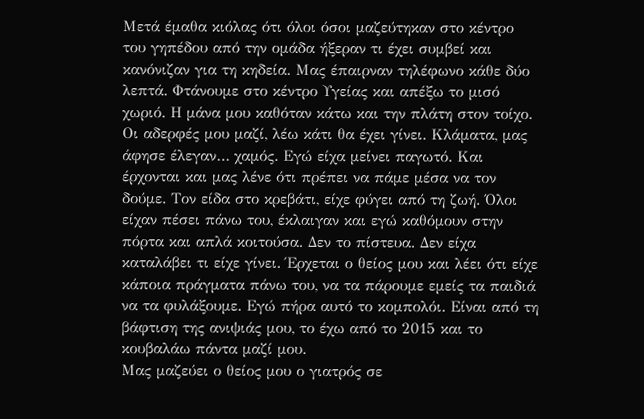Μετά έμαθα κιόλας ότι όλοι όσοι μαζεύτηκαν στο κέντρο του γηπέδου από την ομάδα ήξεραν τι έχει συμβεί και κανόνιζαν για τη κηδεία. Μας έπαιρναν τηλέφωνο κάθε δύο λεπτά. Φτάνουμε στο κέντρο Υγείας και απέξω το μισό χωριό. Η μάνα μου καθόταν κάτω και την πλάτη στον τοίχο. Οι αδερφές μου μαζί, λέω κάτι θα έχει γίνει. Κλάματα, μας άφησε έλεγαν… χαμός. Εγώ είχα μείνει παγωτό. Και έρχονται και μας λένε ότι πρέπει να πάμε μέσα να τον δούμε. Τον είδα στο κρεβάτι, είχε φύγει από τη ζωή. Όλοι είχαν πέσει πάνω του, έκλαιγαν και εγώ καθόμουν στην πόρτα και απλά κοιτούσα. Δεν το πίστευα. Δεν είχα καταλάβει τι είχε γίνει. Έρχεται ο θείος μου και λέει ότι είχε κάποια πράγματα πάνω του, να τα πάρουμε εμείς τα παιδιά να τα φυλάξουμε. Εγώ πήρα αυτό το κομπολόι. Είναι από τη βάφτιση της ανιψιάς μου, το έχω από το 2015 και το κουβαλάω πάντα μαζί μου.
Μας μαζεύει ο θείος μου ο γιατρός σε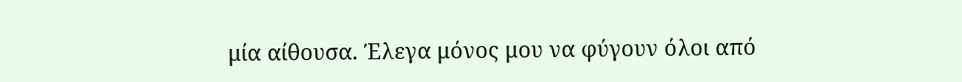μία αίθουσα. Έλεγα μόνος μου να φύγουν όλοι από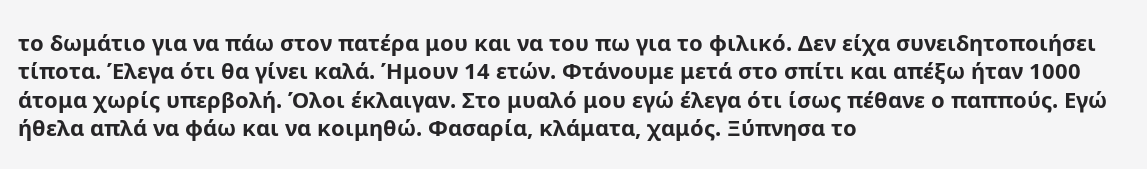το δωμάτιο για να πάω στον πατέρα μου και να του πω για το φιλικό. Δεν είχα συνειδητοποιήσει τίποτα. Έλεγα ότι θα γίνει καλά. Ήμουν 14 ετών. Φτάνουμε μετά στο σπίτι και απέξω ήταν 1000 άτομα χωρίς υπερβολή. Όλοι έκλαιγαν. Στο μυαλό μου εγώ έλεγα ότι ίσως πέθανε ο παππούς. Εγώ ήθελα απλά να φάω και να κοιμηθώ. Φασαρία, κλάματα, χαμός. Ξύπνησα το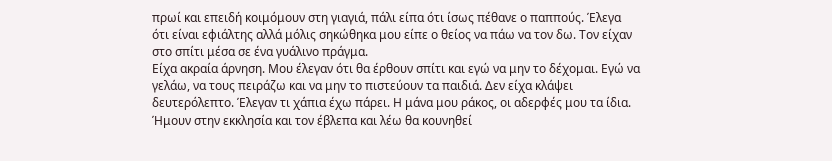πρωί και επειδή κοιμόμουν στη γιαγιά, πάλι είπα ότι ίσως πέθανε ο παππούς. Έλεγα ότι είναι εφιάλτης αλλά μόλις σηκώθηκα μου είπε ο θείος να πάω να τον δω. Τον είχαν στο σπίτι μέσα σε ένα γυάλινο πράγμα.
Είχα ακραία άρνηση. Μου έλεγαν ότι θα έρθουν σπίτι και εγώ να μην το δέχομαι. Εγώ να γελάω, να τους πειράζω και να μην το πιστεύουν τα παιδιά. Δεν είχα κλάψει δευτερόλεπτο. Έλεγαν τι χάπια έχω πάρει. Η μάνα μου ράκος, οι αδερφές μου τα ίδια. Ήμουν στην εκκλησία και τον έβλεπα και λέω θα κουνηθεί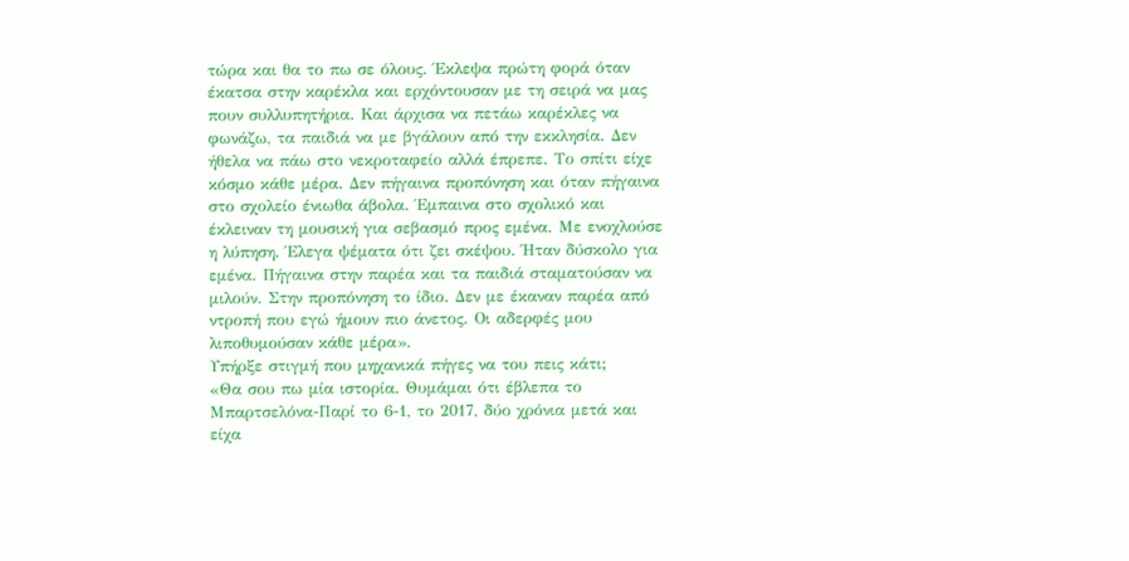τώρα και θα το πω σε όλους. Έκλεψα πρώτη φορά όταν έκατσα στην καρέκλα και ερχόντουσαν με τη σειρά να μας πουν συλλυπητήρια. Και άρχισα να πετάω καρέκλες να φωνάζω, τα παιδιά να με βγάλουν από την εκκλησία. Δεν ήθελα να πάω στο νεκροταφείο αλλά έπρεπε. Το σπίτι είχε κόσμο κάθε μέρα. Δεν πήγαινα προπόνηση και όταν πήγαινα στο σχολείο ένιωθα άβολα. Έμπαινα στο σχολικό και έκλειναν τη μουσική για σεβασμό προς εμένα. Με ενοχλούσε η λύπηση. Έλεγα ψέματα ότι ζει σκέψου. Ήταν δύσκολο για εμένα. Πήγαινα στην παρέα και τα παιδιά σταματούσαν να μιλούν. Στην προπόνηση το ίδιο. Δεν με έκαναν παρέα από ντροπή που εγώ ήμουν πιο άνετος. Οι αδερφές μου λιποθυμούσαν κάθε μέρα».
Υπήρξε στιγμή που μηχανικά πήγες να του πεις κάτι;
«Θα σου πω μία ιστορία. Θυμάμαι ότι έβλεπα το Μπαρτσελόνα-Παρί το 6-1, το 2017, δύο χρόνια μετά και είχα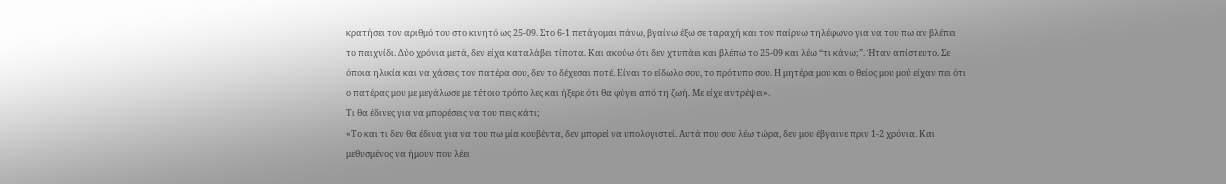κρατήσει τον αριθμό του στο κινητό ως 25-09. Στο 6-1 πετάγομαι πάνω, βγαίνω έξω σε ταραχή και τον παίρνω τηλέφωνο για να του πω αν βλέπει το παιχνίδι. Δύο χρόνια μετά, δεν είχα καταλάβει τίποτα. Και ακούω ότι δεν χτυπάει και βλέπω το 25-09 και λέω “τι κάνω;”. Ήταν απίστευτο. Σε όποια ηλικία και να χάσεις τον πατέρα σου, δεν το δέχεσαι ποτέ. Είναι το είδωλο σου, το πρότυπο σου. Η μητέρα μου και ο θείος μου μού είχαν πει ότι ο πατέρας μου με μεγάλωσε με τέτοιο τρόπο λες και ήξερε ότι θα φύγει από τη ζωή. Με είχε αντρέψει».
Τι θα έδινες για να μπορέσεις να του πεις κάτι;
«Το και τι δεν θα έδινα για να του πω μία κουβέντα, δεν μπορεί να υπολογιστεί. Αυτά που σου λέω τώρα, δεν μου έβγαινε πριν 1-2 χρόνια. Και μεθυσμένος να ήμουν που λέει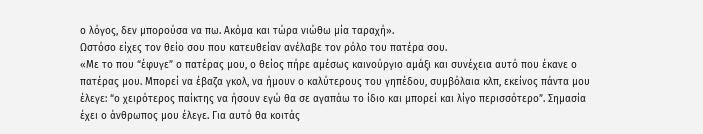ο λόγος, δεν μπορούσα να πω. Ακόμα και τώρα νιώθω μία ταραχή».
Ωστόσο είχες τον θείο σου που κατευθείαν ανέλαβε τον ρόλο του πατέρα σου.
«Με το που “έφυγε” ο πατέρας μου, ο θείος πήρε αμέσως καινούργιο αμάξι και συνέχεια αυτό που έκανε ο πατέρας μου. Μπορεί να έβαζα γκολ, να ήμουν ο καλύτερους του γηπέδου, συμβόλαια κλπ, εκείνος πάντα μου έλεγε: “ο χειρότερος παίκτης να ήσουν εγώ θα σε αγαπάω το ίδιο και μπορεί και λίγο περισσότερο”. Σημασία έχει ο άνθρωπος μου έλεγε. Για αυτό θα κοιτάς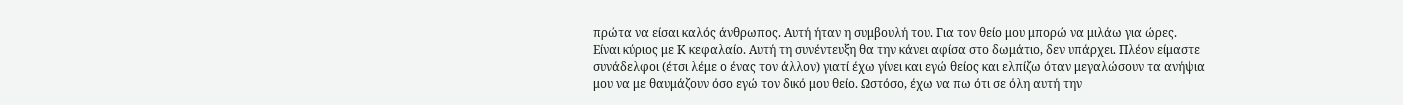πρώτα να είσαι καλός άνθρωπος. Αυτή ήταν η συμβουλή του. Για τον θείο μου μπορώ να μιλάω για ώρες. Είναι κύριος με Κ κεφαλαίο. Αυτή τη συνέντευξη θα την κάνει αφίσα στο δωμάτιο, δεν υπάρχει. Πλέον είμαστε συνάδελφοι (έτσι λέμε ο ένας τον άλλον) γιατί έχω γίνει και εγώ θείος και ελπίζω όταν μεγαλώσουν τα ανήψια μου να με θαυμάζουν όσο εγώ τον δικό μου θείο. Ωστόσο, έχω να πω ότι σε όλη αυτή την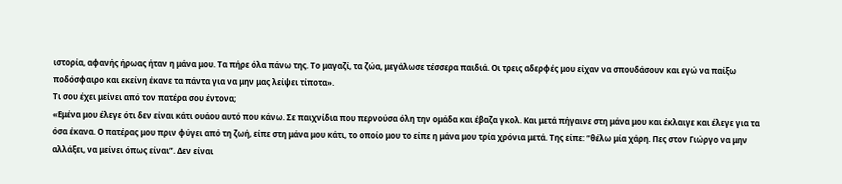ιστορία, αφανής ήρωας ήταν η μάνα μου. Τα πήρε όλα πάνω της. Το μαγαζί, τα ζώα, μεγάλωσε τέσσερα παιδιά. Οι τρεις αδερφές μου είχαν να σπουδάσουν και εγώ να παίξω ποδόσφαιρο και εκείνη έκανε τα πάντα για να μην μας λείψει τίποτα».
Τι σου έχει μείνει από τον πατέρα σου έντονα;
«Εμένα μου έλεγε ότι δεν είναι κάτι ουάου αυτό που κάνω. Σε παιχνίδια που περνούσα όλη την ομάδα και έβαζα γκολ. Και μετά πήγαινε στη μάνα μου και έκλαιγε και έλεγε για τα όσα έκανα. Ο πατέρας μου πριν φύγει από τη ζωή, είπε στη μάνα μου κάτι, το οποίο μου το είπε η μάνα μου τρία χρόνια μετά. Της είπε: “θέλω μία χάρη. Πες στον Γιώργο να μην αλλάξει, να μείνει όπως είναι”. Δεν είναι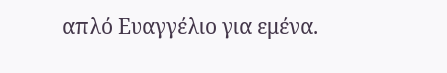απλό Ευαγγέλιο για εμένα.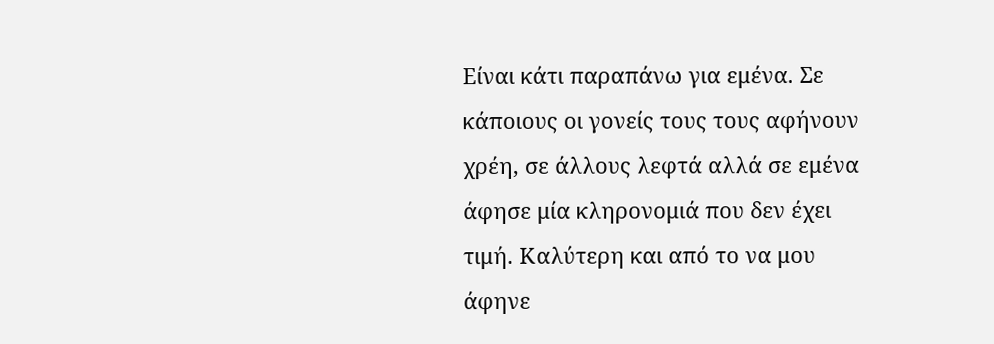Είναι κάτι παραπάνω για εμένα. Σε κάποιους οι γονείς τους τους αφήνουν χρέη, σε άλλους λεφτά αλλά σε εμένα άφησε μία κληρονομιά που δεν έχει τιμή. Καλύτερη και από το να μου άφηνε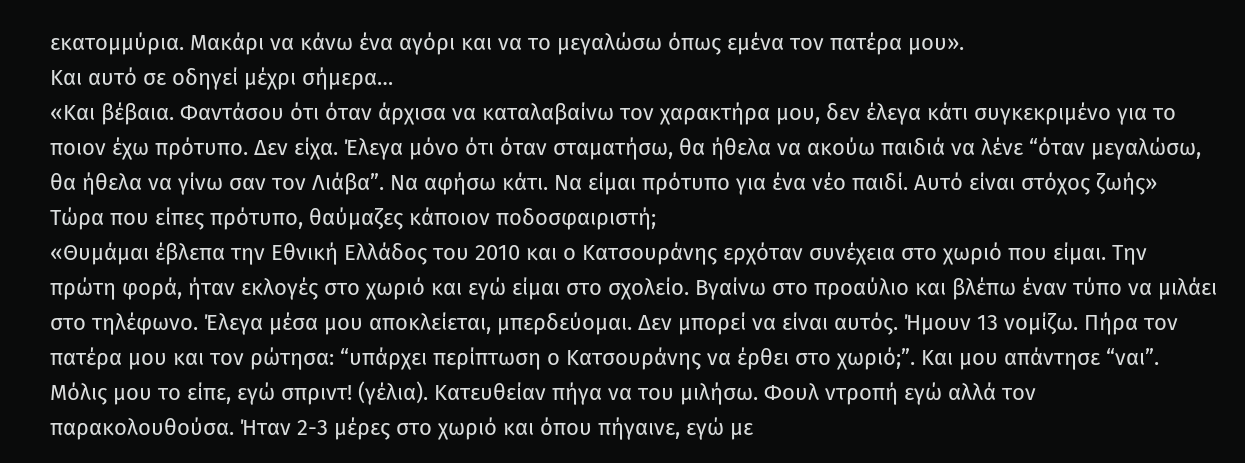εκατομμύρια. Μακάρι να κάνω ένα αγόρι και να το μεγαλώσω όπως εμένα τον πατέρα μου».
Και αυτό σε οδηγεί μέχρι σήμερα…
«Και βέβαια. Φαντάσου ότι όταν άρχισα να καταλαβαίνω τον χαρακτήρα μου, δεν έλεγα κάτι συγκεκριμένο για το ποιον έχω πρότυπο. Δεν είχα. Έλεγα μόνο ότι όταν σταματήσω, θα ήθελα να ακούω παιδιά να λένε “όταν μεγαλώσω, θα ήθελα να γίνω σαν τον Λιάβα”. Να αφήσω κάτι. Να είμαι πρότυπο για ένα νέο παιδί. Αυτό είναι στόχος ζωής»
Τώρα που είπες πρότυπο, θαύμαζες κάποιον ποδοσφαιριστή;
«Θυμάμαι έβλεπα την Εθνική Ελλάδος του 2010 και ο Κατσουράνης ερχόταν συνέχεια στο χωριό που είμαι. Την πρώτη φορά, ήταν εκλογές στο χωριό και εγώ είμαι στο σχολείο. Βγαίνω στο προαύλιο και βλέπω έναν τύπο να μιλάει στο τηλέφωνο. Έλεγα μέσα μου αποκλείεται, μπερδεύομαι. Δεν μπορεί να είναι αυτός. Ήμουν 13 νομίζω. Πήρα τον πατέρα μου και τον ρώτησα: “υπάρχει περίπτωση ο Κατσουράνης να έρθει στο χωριό;”. Και μου απάντησε “ναι”. Μόλις μου το είπε, εγώ σπριντ! (γέλια). Κατευθείαν πήγα να του μιλήσω. Φουλ ντροπή εγώ αλλά τον παρακολουθούσα. Ήταν 2-3 μέρες στο χωριό και όπου πήγαινε, εγώ με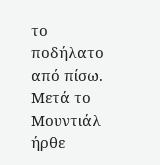το ποδήλατο από πίσω. Μετά το Μουντιάλ ήρθε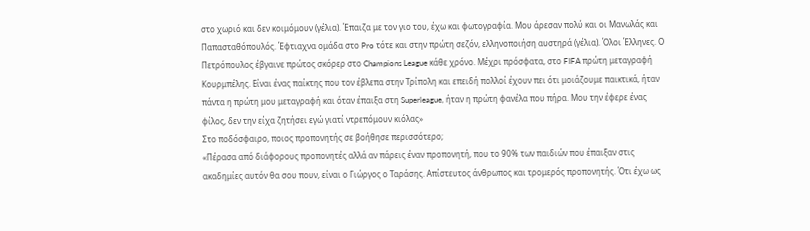στο χωριό και δεν κοιμόμουν (γέλια). Έπαιζα με τον γιο του, έχω και φωτογραφία. Μου άρεσαν πολύ και οι Μανωλάς και Παπασταθόπουλός. Έφτιαχνα ομάδα στο Pro τότε και στην πρώτη σεζόν, ελληνοποιήση αυστηρά (γέλια). Όλοι Έλληνες. Ο Πετρόπουλος έβγαινε πρώτος σκόρερ στο Champions League κάθε χρόνο. Μέχρι πρόσφατα, στο FIFA πρώτη μεταγραφή Κουρμπέλης. Είναι ένας παίκτης που τον έβλεπα στην Τρίπολη και επειδή πολλοί έχουν πει ότι μοιάζουμε παικτικά, ήταν πάντα η πρώτη μου μεταγραφή και όταν έπαιξα στη Superleague, ήταν η πρώτη φανέλα που πήρα. Μου την έφερε ένας φίλος, δεν την είχα ζητήσει εγώ γιατί ντρεπόμουν κιόλας»
Στο ποδόσφαιρο, ποιος προπονητής σε βοήθησε περισσότερο;
«Πέρασα από διάφορους προπονητές αλλά αν πάρεις έναν προπονητή, που το 90% των παιδιών που έπαιξαν στις ακαδημίες αυτόν θα σου πουν, είναι ο Γιώργος ο Ταράσης. Απίστευτος άνθρωπος και τρομερός προπονητής. Ότι έχω ως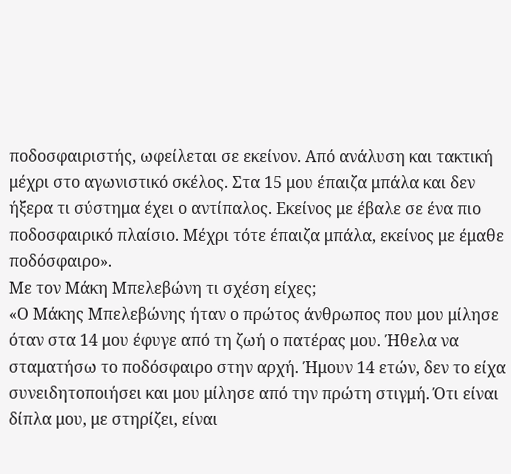ποδοσφαιριστής, ωφείλεται σε εκείνον. Από ανάλυση και τακτική μέχρι στο αγωνιστικό σκέλος. Στα 15 μου έπαιζα μπάλα και δεν ήξερα τι σύστημα έχει ο αντίπαλος. Εκείνος με έβαλε σε ένα πιο ποδοσφαιρικό πλαίσιο. Μέχρι τότε έπαιζα μπάλα, εκείνος με έμαθε ποδόσφαιρο».
Με τον Μάκη Μπελεβώνη τι σχέση είχες;
«Ο Μάκης Μπελεβώνης ήταν ο πρώτος άνθρωπος που μου μίλησε όταν στα 14 μου έφυγε από τη ζωή ο πατέρας μου. Ήθελα να σταματήσω το ποδόσφαιρο στην αρχή. Ήμουν 14 ετών, δεν το είχα συνειδητοποιήσει και μου μίλησε από την πρώτη στιγμή. Ότι είναι δίπλα μου, με στηρίζει, είναι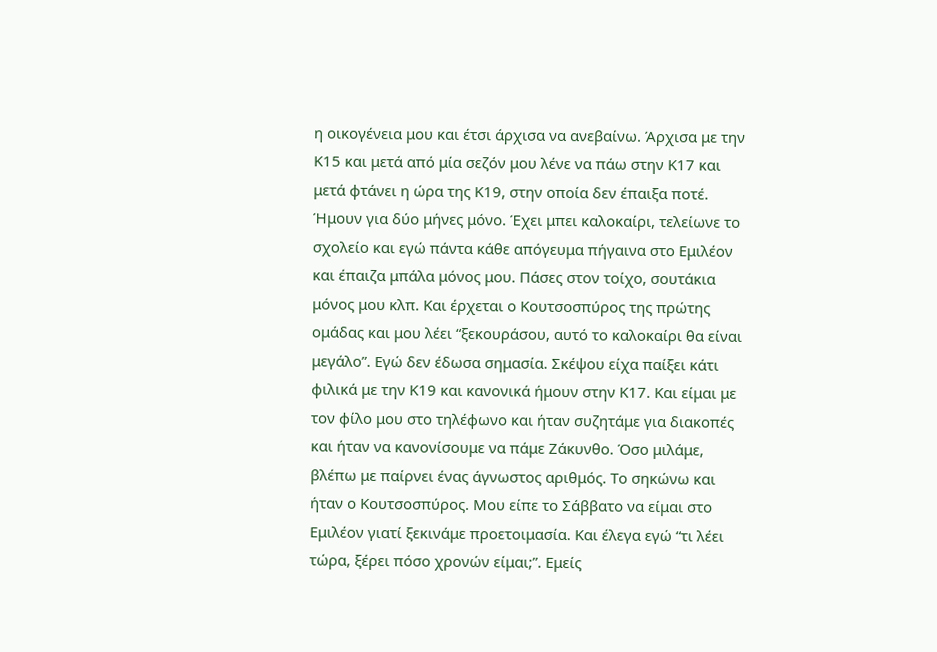η οικογένεια μου και έτσι άρχισα να ανεβαίνω. Άρχισα με την Κ15 και μετά από μία σεζόν μου λένε να πάω στην Κ17 και μετά φτάνει η ώρα της Κ19, στην οποία δεν έπαιξα ποτέ. Ήμουν για δύο μήνες μόνο. Έχει μπει καλοκαίρι, τελείωνε το σχολείο και εγώ πάντα κάθε απόγευμα πήγαινα στο Εμιλέον και έπαιζα μπάλα μόνος μου. Πάσες στον τοίχο, σουτάκια μόνος μου κλπ. Και έρχεται ο Κουτσοσπύρος της πρώτης ομάδας και μου λέει “ξεκουράσου, αυτό το καλοκαίρι θα είναι μεγάλο”. Εγώ δεν έδωσα σημασία. Σκέψου είχα παίξει κάτι φιλικά με την Κ19 και κανονικά ήμουν στην Κ17. Και είμαι με τον φίλο μου στο τηλέφωνο και ήταν συζητάμε για διακοπές και ήταν να κανονίσουμε να πάμε Ζάκυνθο. Όσο μιλάμε, βλέπω με παίρνει ένας άγνωστος αριθμός. Το σηκώνω και ήταν ο Κουτσοσπύρος. Μου είπε το Σάββατο να είμαι στο Εμιλέον γιατί ξεκινάμε προετοιμασία. Και έλεγα εγώ “τι λέει τώρα, ξέρει πόσο χρονών είμαι;”. Εμείς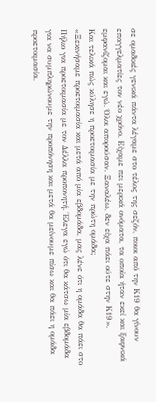σε ομαδικές γενικά πάντα λέγαμε στο τέλος της σεζόν, ποιοι από την Κ19 θα γίνουν επαγγελματίες τον νέο χρόνο. Είχαμε πει μερικά ονόματα, τα οποία ήταν εκεί και ξαφνικά εμφανίζομαι και εγώ. Όλοι απορούσαν. Ξαναλέω, δεν είχα πάει ούτε στην Κ19».
Και τελικά πώς κύλησε η προετοιμασία με την πρώτη ομάδα;
«Ξεκινήσαμε προετοιμασία και μετά από μία εβδομάδα, μας λένε ότι η ομάδα θα πάει στο Πήλιο για προετοιμασία με τον Δέλλα προπονητή. Έλεγα εγώ ότι θα κάτσω μία εβδομάδα για να συμπληρώνουμε την προπόνηση και μετά θα μείνουμε πίσω και θα πάει η ομάδα προετοιμασία.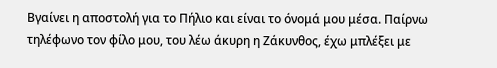Βγαίνει η αποστολή για το Πήλιο και είναι το όνομά μου μέσα. Παίρνω τηλέφωνο τον φίλο μου, του λέω άκυρη η Ζάκυνθος, έχω μπλέξει με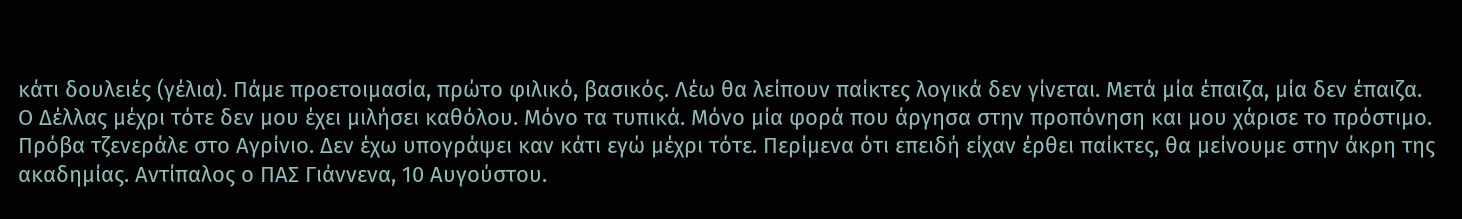κάτι δουλειές (γέλια). Πάμε προετοιμασία, πρώτο φιλικό, βασικός. Λέω θα λείπουν παίκτες λογικά δεν γίνεται. Μετά μία έπαιζα, μία δεν έπαιζα. Ο Δέλλας μέχρι τότε δεν μου έχει μιλήσει καθόλου. Μόνο τα τυπικά. Μόνο μία φορά που άργησα στην προπόνηση και μου χάρισε το πρόστιμο. Πρόβα τζενεράλε στο Αγρίνιο. Δεν έχω υπογράψει καν κάτι εγώ μέχρι τότε. Περίμενα ότι επειδή είχαν έρθει παίκτες, θα μείνουμε στην άκρη της ακαδημίας. Αντίπαλος ο ΠΑΣ Γιάννενα, 10 Αυγούστου.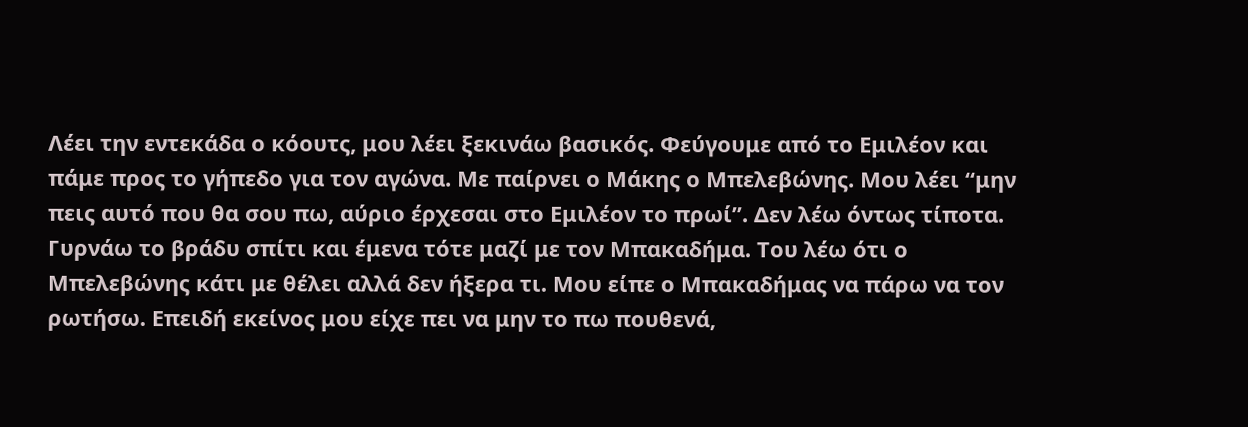Λέει την εντεκάδα ο κόουτς, μου λέει ξεκινάω βασικός. Φεύγουμε από το Εμιλέον και πάμε προς το γήπεδο για τον αγώνα. Με παίρνει ο Μάκης ο Μπελεβώνης. Μου λέει “μην πεις αυτό που θα σου πω, αύριο έρχεσαι στο Εμιλέον το πρωί”. Δεν λέω όντως τίποτα. Γυρνάω το βράδυ σπίτι και έμενα τότε μαζί με τον Μπακαδήμα. Του λέω ότι ο Μπελεβώνης κάτι με θέλει αλλά δεν ήξερα τι. Μου είπε ο Μπακαδήμας να πάρω να τον ρωτήσω. Επειδή εκείνος μου είχε πει να μην το πω πουθενά,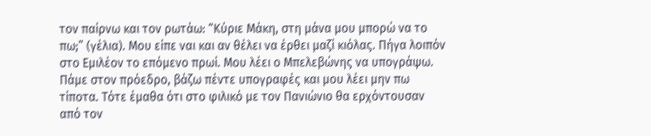τον παίρνω και τον ρωτάω: “Κύριε Μάκη, στη μάνα μου μπορώ να το πω;” (γέλια). Μου είπε ναι και αν θέλει να έρθει μαζί κιόλας. Πήγα λοιπόν στο Εμιλέον το επόμενο πρωί. Μου λέει ο Μπελεβώνης να υπογράψω. Πάμε στον πρόεδρο, βάζω πέντε υπογραφές και μου λέει μην πω τίποτα. Τότε έμαθα ότι στο φιλικό με τον Πανιώνιο θα ερχόντουσαν από τον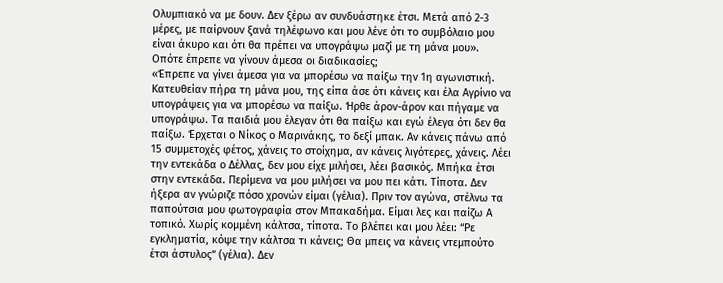Ολυμπιακό να με δουν. Δεν ξέρω αν συνδυάστηκε έτσι. Μετά από 2-3 μέρες, με παίρνουν ξανά τηλέφωνο και μου λένε ότι το συμβόλαιο μου είναι άκυρο και ότι θα πρέπει να υπογράψω μαζί με τη μάνα μου».
Οπότε έπρεπε να γίνουν άμεσα οι διαδικασίες;
«Έπρεπε να γίνει άμεσα για να μπορέσω να παίξω την 1η αγωνιστική. Κατευθείαν πήρα τη μάνα μου, της είπα άσε ότι κάνεις και έλα Αγρίνιο να υπογράψεις για να μπορέσω να παίξω. Ήρθε άρον-άρον και πήγαμε να υπογράψω. Τα παιδιά μου έλεγαν ότι θα παίξω και εγώ έλεγα ότι δεν θα παίξω. Έρχεται ο Νίκος ο Μαρινάκης, το δεξί μπακ. Αν κάνεις πάνω από 15 συμμετοχές φέτος, χάνεις το στοίχημα, αν κάνεις λιγότερες, χάνεις. Λέει την εντεκάδα ο Δέλλας, δεν μου είχε μιλήσει, λέει βασικός. Μπήκα έτσι στην εντεκάδα. Περίμενα να μου μιλήσει να μου πει κάτι. Τίποτα. Δεν ήξερα αν γνώριζε πόσο χρονών είμαι (γέλια). Πριν τον αγώνα, στέλνω τα παπούτσια μου φωτογραφία στον Μπακαδήμα. Είμαι λες και παίζω Α τοπικό. Χωρίς κομμένη κάλτσα, τίποτα. Το βλέπει και μου λέει: “Ρε εγκληματία, κόψε την κάλτσα τι κάνεις; Θα μπεις να κάνεις ντεμπούτο έτσι άστυλος” (γέλια). Δεν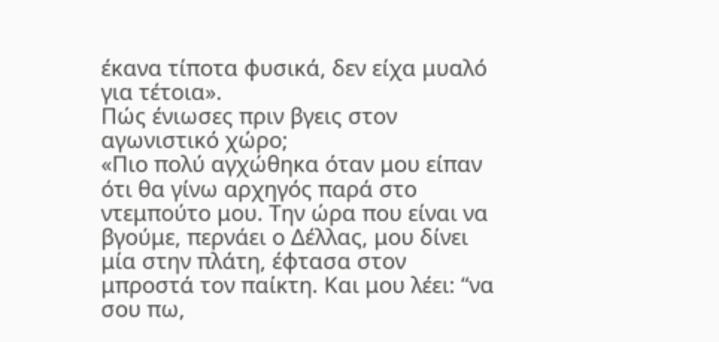έκανα τίποτα φυσικά, δεν είχα μυαλό για τέτοια».
Πώς ένιωσες πριν βγεις στον αγωνιστικό χώρο;
«Πιο πολύ αγχώθηκα όταν μου είπαν ότι θα γίνω αρχηγός παρά στο ντεμπούτο μου. Την ώρα που είναι να βγούμε, περνάει ο Δέλλας, μου δίνει μία στην πλάτη, έφτασα στον μπροστά τον παίκτη. Και μου λέει: “να σου πω,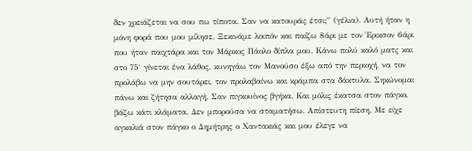δεν χρειάζεται να σου πω τίποτα. Σαν να κατουράς έτσι;” (γέλια). Αυτή ήταν η μόνη φορά που μου μίλησε. Ξεκινάμε λοιπόν και παίζω 8άρι με τον Έρικσον 6άρι που ήταν παιχτάρα και τον Μάρκος Πάολο δίπλα μου. Κάνω πολύ καλό ματς και στο 75′ γίνεται ένα λάθος, κυνηγάω τον Μανούσο έξω από την περιοχή, να τον προλάβω να μην σουτάρει, τον προλαβαίνω και κράμπα στα δάκτυλα. Σηκώνομαι πάνω και ζήτησα αλλαγή. Σαν πιγκουίνος βγήκα. Και μόλις έκατσα στον πάγκο, βάζω κάτι κλάματα. Δεν μπορούσα να σταματήσω. Απίστευτη πίεση. Με είχε αγκαλιά στον πάγκο ο Δημήτρης ο Χαντακιάς και μου έλεγε να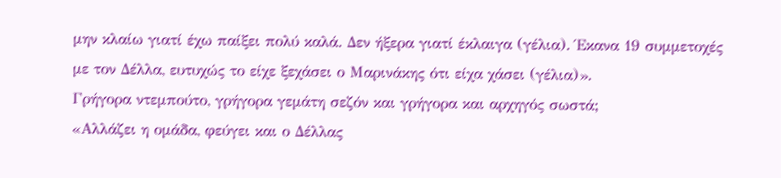μην κλαίω γιατί έχω παίξει πολύ καλά. Δεν ήξερα γιατί έκλαιγα (γέλια). Έκανα 19 συμμετοχές με τον Δέλλα, ευτυχώς το είχε ξεχάσει ο Μαρινάκης ότι είχα χάσει (γέλια)».
Γρήγορα ντεμπούτο, γρήγορα γεμάτη σεζόν και γρήγορα και αρχηγός σωστά;
«Αλλάζει η ομάδα, φεύγει και ο Δέλλας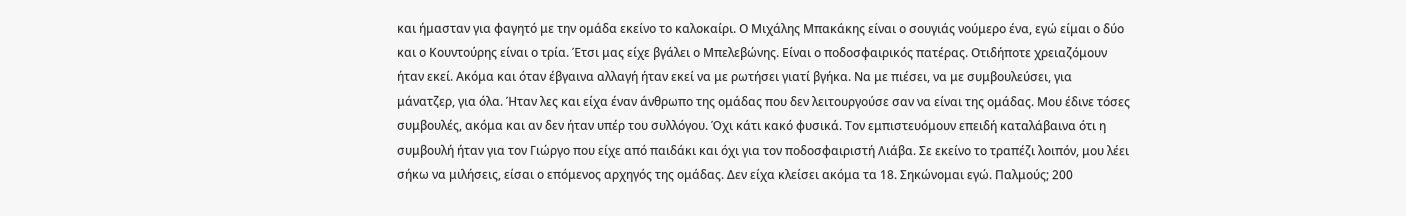και ήμασταν για φαγητό με την ομάδα εκείνο το καλοκαίρι. Ο Μιχάλης Μπακάκης είναι ο σουγιάς νούμερο ένα, εγώ είμαι ο δύο και ο Κουντούρης είναι ο τρία. Έτσι μας είχε βγάλει ο Μπελεβώνης. Είναι ο ποδοσφαιρικός πατέρας. Οτιδήποτε χρειαζόμουν ήταν εκεί. Ακόμα και όταν έβγαινα αλλαγή ήταν εκεί να με ρωτήσει γιατί βγήκα. Να με πιέσει, να με συμβουλεύσει, για μάνατζερ, για όλα. Ήταν λες και είχα έναν άνθρωπο της ομάδας που δεν λειτουργούσε σαν να είναι της ομάδας. Μου έδινε τόσες συμβουλές, ακόμα και αν δεν ήταν υπέρ του συλλόγου. Όχι κάτι κακό φυσικά. Τον εμπιστευόμουν επειδή καταλάβαινα ότι η συμβουλή ήταν για τον Γιώργο που είχε από παιδάκι και όχι για τον ποδοσφαιριστή Λιάβα. Σε εκείνο το τραπέζι λοιπόν, μου λέει σήκω να μιλήσεις, είσαι ο επόμενος αρχηγός της ομάδας. Δεν είχα κλείσει ακόμα τα 18. Σηκώνομαι εγώ. Παλμούς; 200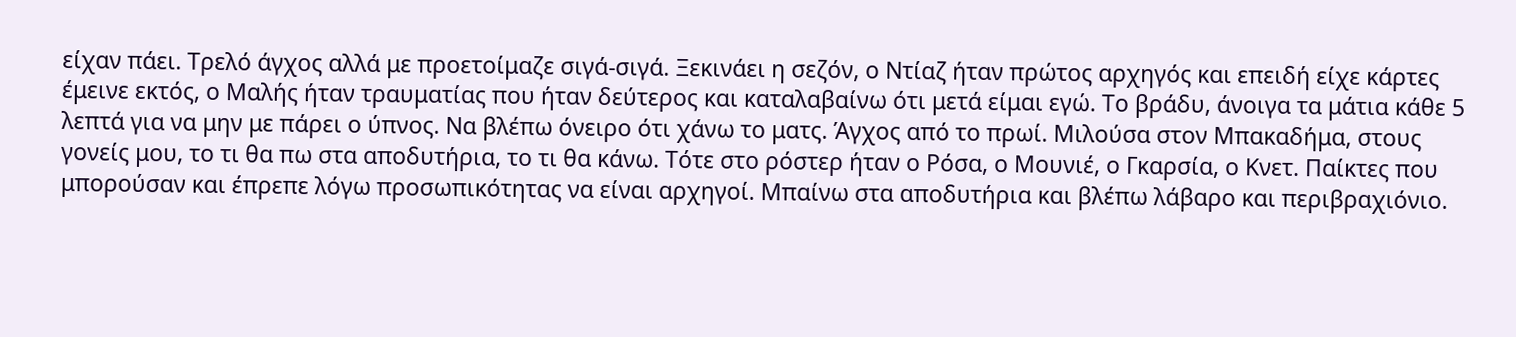είχαν πάει. Τρελό άγχος αλλά με προετοίμαζε σιγά-σιγά. Ξεκινάει η σεζόν, ο Ντίαζ ήταν πρώτος αρχηγός και επειδή είχε κάρτες έμεινε εκτός, ο Μαλής ήταν τραυματίας που ήταν δεύτερος και καταλαβαίνω ότι μετά είμαι εγώ. Το βράδυ, άνοιγα τα μάτια κάθε 5 λεπτά για να μην με πάρει ο ύπνος. Να βλέπω όνειρο ότι χάνω το ματς. Άγχος από το πρωί. Μιλούσα στον Μπακαδήμα, στους γονείς μου, το τι θα πω στα αποδυτήρια, το τι θα κάνω. Τότε στο ρόστερ ήταν ο Ρόσα, ο Μουνιέ, ο Γκαρσία, ο Κνετ. Παίκτες που μπορούσαν και έπρεπε λόγω προσωπικότητας να είναι αρχηγοί. Μπαίνω στα αποδυτήρια και βλέπω λάβαρο και περιβραχιόνιο.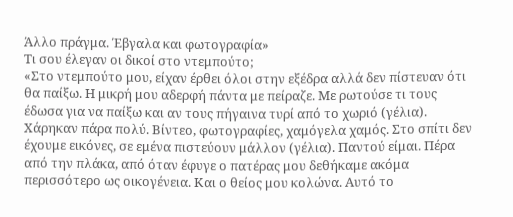Άλλο πράγμα. Έβγαλα και φωτογραφία»
Τι σου έλεγαν οι δικοί στο ντεμπούτο;
«Στο ντεμπούτο μου, είχαν έρθει όλοι στην εξέδρα αλλά δεν πίστευαν ότι θα παίξω. Η μικρή μου αδερφή πάντα με πείραζε. Με ρωτούσε τι τους έδωσα για να παίξω και αν τους πήγαινα τυρί από το χωριό (γέλια). Χάρηκαν πάρα πολύ. Βίντεο, φωτογραφίες, χαμόγελα χαμός. Στο σπίτι δεν έχουμε εικόνες, σε εμένα πιστεύουν μάλλον (γέλια). Παντού είμαι. Πέρα από την πλάκα, από όταν έφυγε ο πατέρας μου δεθήκαμε ακόμα περισσότερο ως οικογένεια. Και ο θείος μου κολώνα. Αυτό το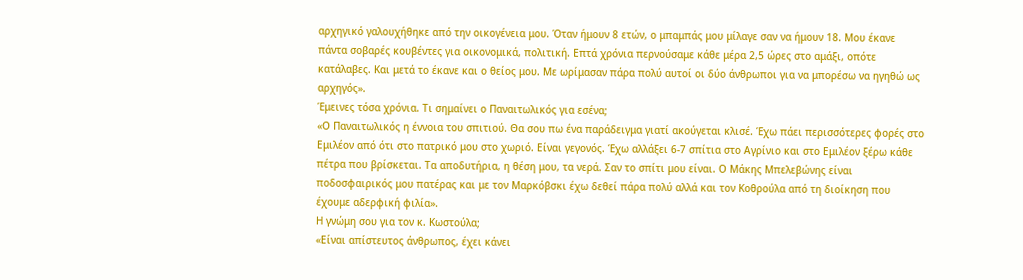αρχηγικό γαλουχήθηκε από την οικογένεια μου. Όταν ήμουν 8 ετών, ο μπαμπάς μου μίλαγε σαν να ήμουν 18. Μου έκανε πάντα σοβαρές κουβέντες για οικονομικά, πολιτική. Επτά χρόνια περνούσαμε κάθε μέρα 2,5 ώρες στο αμάξι, οπότε κατάλαβες. Και μετά το έκανε και ο θείος μου. Με ωρίμασαν πάρα πολύ αυτοί οι δύο άνθρωποι για να μπορέσω να ηγηθώ ως αρχηγός».
Έμεινες τόσα χρόνια. Τι σημαίνει ο Παναιτωλικός για εσένα;
«Ο Παναιτωλικός η έννοια του σπιτιού. Θα σου πω ένα παράδειγμα γιατί ακούγεται κλισέ. Έχω πάει περισσότερες φορές στο Εμιλέον από ότι στο πατρικό μου στο χωριό. Είναι γεγονός. Έχω αλλάξει 6-7 σπίτια στο Αγρίνιο και στο Εμιλέον ξέρω κάθε πέτρα που βρίσκεται. Τα αποδυτήρια, η θέση μου, τα νερά. Σαν το σπίτι μου είναι. Ο Μάκης Μπελεβώνης είναι ποδοσφαιρικός μου πατέρας και με τον Μαρκόβσκι έχω δεθεί πάρα πολύ αλλά και τον Κοθρούλα από τη διοίκηση που έχουμε αδερφική φιλία».
Η γνώμη σου για τον κ. Κωστούλα;
«Είναι απίστευτος άνθρωπος, έχει κάνει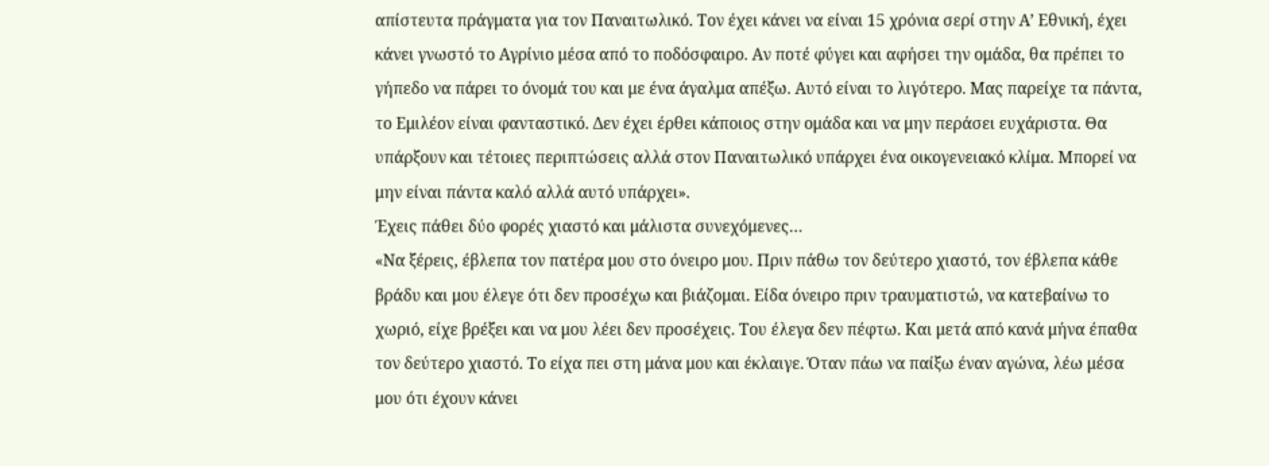απίστευτα πράγματα για τον Παναιτωλικό. Τον έχει κάνει να είναι 15 χρόνια σερί στην Α’ Εθνική, έχει κάνει γνωστό το Αγρίνιο μέσα από το ποδόσφαιρο. Αν ποτέ φύγει και αφήσει την ομάδα, θα πρέπει το γήπεδο να πάρει το όνομά του και με ένα άγαλμα απέξω. Αυτό είναι το λιγότερο. Μας παρείχε τα πάντα, το Εμιλέον είναι φανταστικό. Δεν έχει έρθει κάποιος στην ομάδα και να μην περάσει ευχάριστα. Θα υπάρξουν και τέτοιες περιπτώσεις αλλά στον Παναιτωλικό υπάρχει ένα οικογενειακό κλίμα. Μπορεί να μην είναι πάντα καλό αλλά αυτό υπάρχει».
Έχεις πάθει δύο φορές χιαστό και μάλιστα συνεχόμενες…
«Να ξέρεις, έβλεπα τον πατέρα μου στο όνειρο μου. Πριν πάθω τον δεύτερο χιαστό, τον έβλεπα κάθε βράδυ και μου έλεγε ότι δεν προσέχω και βιάζομαι. Είδα όνειρο πριν τραυματιστώ, να κατεβαίνω το χωριό, είχε βρέξει και να μου λέει δεν προσέχεις. Του έλεγα δεν πέφτω. Και μετά από κανά μήνα έπαθα τον δεύτερο χιαστό. Το είχα πει στη μάνα μου και έκλαιγε. Όταν πάω να παίξω έναν αγώνα, λέω μέσα μου ότι έχουν κάνει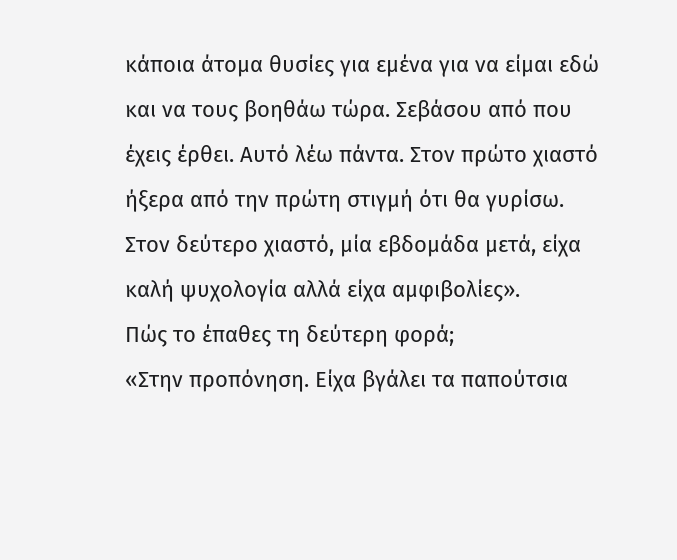κάποια άτομα θυσίες για εμένα για να είμαι εδώ και να τους βοηθάω τώρα. Σεβάσου από που έχεις έρθει. Αυτό λέω πάντα. Στον πρώτο χιαστό ήξερα από την πρώτη στιγμή ότι θα γυρίσω. Στον δεύτερο χιαστό, μία εβδομάδα μετά, είχα καλή ψυχολογία αλλά είχα αμφιβολίες».
Πώς το έπαθες τη δεύτερη φορά;
«Στην προπόνηση. Είχα βγάλει τα παπούτσια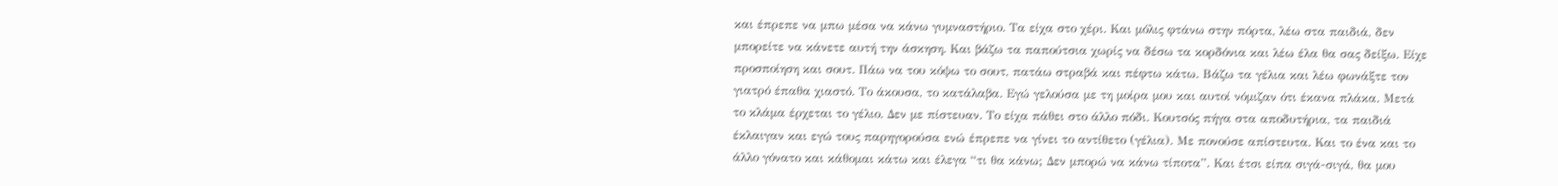και έπρεπε να μπω μέσα να κάνω γυμναστήριο. Τα είχα στο χέρι. Και μόλις φτάνω στην πόρτα, λέω στα παιδιά, δεν μπορείτε να κάνετε αυτή την άσκηση. Και βάζω τα παπούτσια χωρίς να δέσω τα κορδόνια και λέω έλα θα σας δείξω. Είχε προσποίηση και σουτ. Πάω να του κόψω το σουτ, πατάω στραβά και πέφτω κάτω. Βάζω τα γέλια και λέω φωνάξτε τον γιατρό έπαθα χιαστό. Το άκουσα, το κατάλαβα. Εγώ γελούσα με τη μοίρα μου και αυτοί νόμιζαν ότι έκανα πλάκα. Μετά το κλάμα έρχεται το γέλιο. Δεν με πίστευαν. Το είχα πάθει στο άλλο πόδι. Κουτσός πήγα στα αποδυτήρια, τα παιδιά έκλαιγαν και εγώ τους παρηγορούσα ενώ έπρεπε να γίνει το αντίθετο (γέλια). Με πονούσε απίστευτα. Και το ένα και το άλλο γόνατο και κάθομαι κάτω και έλεγα “τι θα κάνω; Δεν μπορώ να κάνω τίποτα”. Και έτσι είπα σιγά-σιγά, θα μου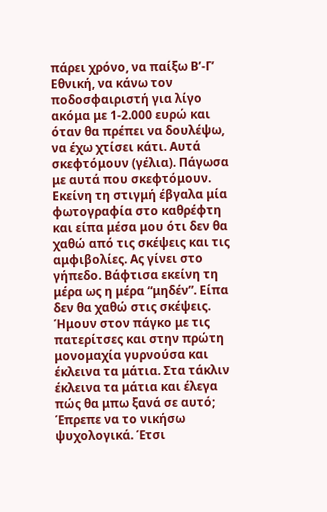πάρει χρόνο, να παίξω Β’-Γ’ Εθνική, να κάνω τον ποδοσφαιριστή για λίγο ακόμα με 1-2.000 ευρώ και όταν θα πρέπει να δουλέψω, να έχω χτίσει κάτι. Αυτά σκεφτόμουν (γέλια). Πάγωσα με αυτά που σκεφτόμουν. Εκείνη τη στιγμή έβγαλα μία φωτογραφία στο καθρέφτη και είπα μέσα μου ότι δεν θα χαθώ από τις σκέψεις και τις αμφιβολίες. Ας γίνει στο γήπεδο. Βάφτισα εκείνη τη μέρα ως η μέρα “μηδέν”. Είπα δεν θα χαθώ στις σκέψεις. Ήμουν στον πάγκο με τις πατερίτσες και στην πρώτη μονομαχία γυρνούσα και έκλεινα τα μάτια. Στα τάκλιν έκλεινα τα μάτια και έλεγα πώς θα μπω ξανά σε αυτό; Έπρεπε να το νικήσω ψυχολογικά. Έτσι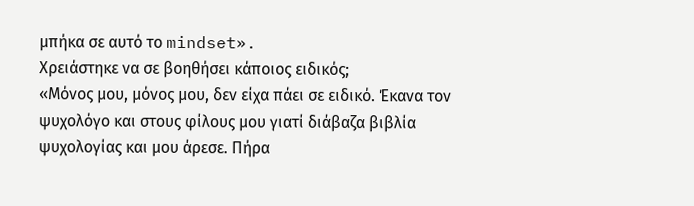μπήκα σε αυτό το mindset».
Χρειάστηκε να σε βοηθήσει κάποιος ειδικός;
«Μόνος μου, μόνος μου, δεν είχα πάει σε ειδικό. Έκανα τον ψυχολόγο και στους φίλους μου γιατί διάβαζα βιβλία ψυχολογίας και μου άρεσε. Πήρα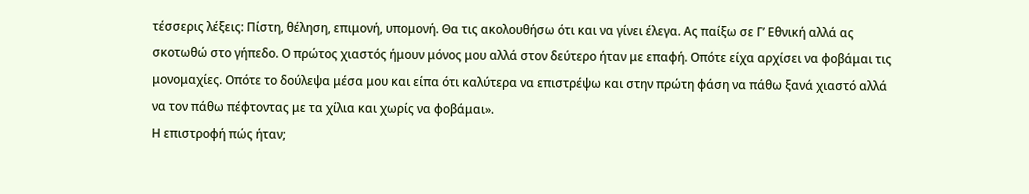τέσσερις λέξεις: Πίστη, θέληση, επιμονή, υπομονή. Θα τις ακολουθήσω ότι και να γίνει έλεγα. Ας παίξω σε Γ’ Εθνική αλλά ας σκοτωθώ στο γήπεδο. Ο πρώτος χιαστός ήμουν μόνος μου αλλά στον δεύτερο ήταν με επαφή. Οπότε είχα αρχίσει να φοβάμαι τις μονομαχίες. Οπότε το δούλεψα μέσα μου και είπα ότι καλύτερα να επιστρέψω και στην πρώτη φάση να πάθω ξανά χιαστό αλλά να τον πάθω πέφτοντας με τα χίλια και χωρίς να φοβάμαι».
Η επιστροφή πώς ήταν;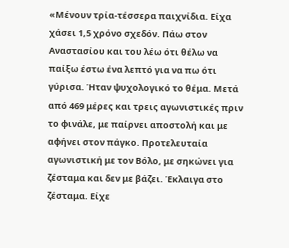«Μένουν τρία-τέσσερα παιχνίδια. Είχα χάσει 1,5 χρόνο σχεδόν. Πάω στον Αναστασίου και του λέω ότι θέλω να παίξω έστω ένα λεπτό για να πω ότι γύρισα. Ήταν ψυχολογικό το θέμα. Μετά από 469 μέρες και τρεις αγωνιστικές πριν το φινάλε, με παίρνει αποστολή και με αφήνει στον πάγκο. Προτελευταία αγωνιστική με τον Βόλο, με σηκώνει για ζέσταμα και δεν με βάζει. Έκλαιγα στο ζέσταμα. Είχε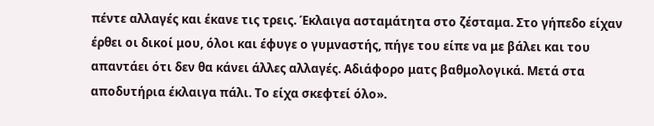πέντε αλλαγές και έκανε τις τρεις. Έκλαιγα ασταμάτητα στο ζέσταμα. Στο γήπεδο είχαν έρθει οι δικοί μου, όλοι και έφυγε ο γυμναστής, πήγε του είπε να με βάλει και του απαντάει ότι δεν θα κάνει άλλες αλλαγές. Αδιάφορο ματς βαθμολογικά. Μετά στα αποδυτήρια έκλαιγα πάλι. Το είχα σκεφτεί όλο».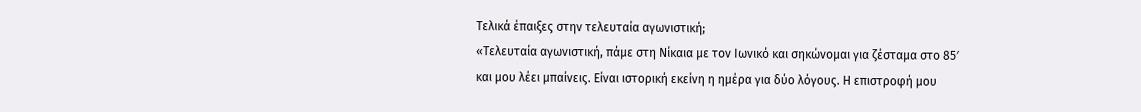Τελικά έπαιξες στην τελευταία αγωνιστική;
«Τελευταία αγωνιστική, πάμε στη Νίκαια με τον Ιωνικό και σηκώνομαι για ζέσταμα στο 85′ και μου λέει μπαίνεις. Είναι ιστορική εκείνη η ημέρα για δύο λόγους. Η επιστροφή μου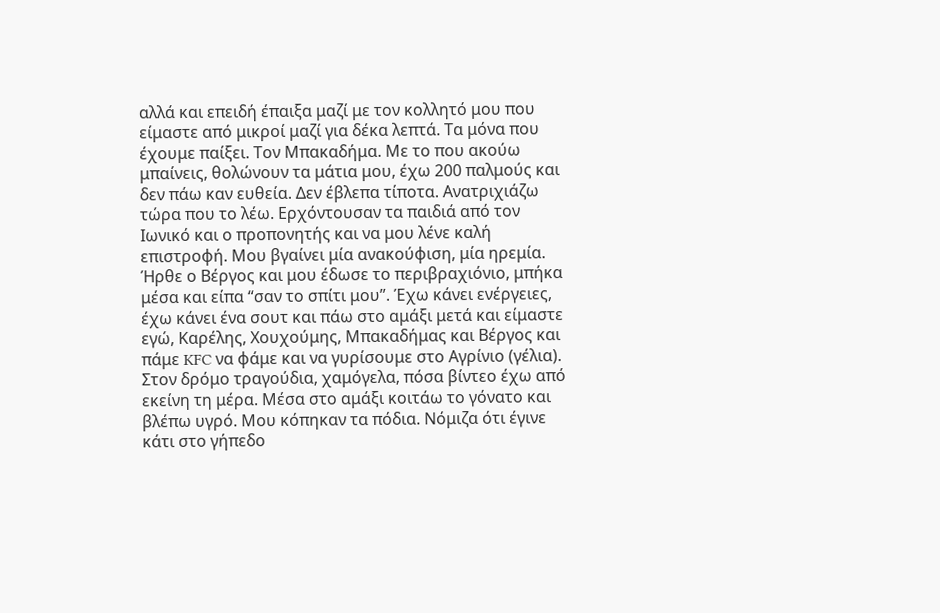αλλά και επειδή έπαιξα μαζί με τον κολλητό μου που είμαστε από μικροί μαζί για δέκα λεπτά. Τα μόνα που έχουμε παίξει. Τον Μπακαδήμα. Με το που ακούω μπαίνεις, θολώνουν τα μάτια μου, έχω 200 παλμούς και δεν πάω καν ευθεία. Δεν έβλεπα τίποτα. Ανατριχιάζω τώρα που το λέω. Ερχόντουσαν τα παιδιά από τον Ιωνικό και ο προπονητής και να μου λένε καλή επιστροφή. Μου βγαίνει μία ανακούφιση, μία ηρεμία. Ήρθε ο Βέργος και μου έδωσε το περιβραχιόνιο, μπήκα μέσα και είπα “σαν το σπίτι μου”. Έχω κάνει ενέργειες, έχω κάνει ένα σουτ και πάω στο αμάξι μετά και είμαστε εγώ, Καρέλης, Χουχούμης, Μπακαδήμας και Βέργος και πάμε KFC να φάμε και να γυρίσουμε στο Αγρίνιο (γέλια). Στον δρόμο τραγούδια, χαμόγελα, πόσα βίντεο έχω από εκείνη τη μέρα. Μέσα στο αμάξι κοιτάω το γόνατο και βλέπω υγρό. Μου κόπηκαν τα πόδια. Νόμιζα ότι έγινε κάτι στο γήπεδο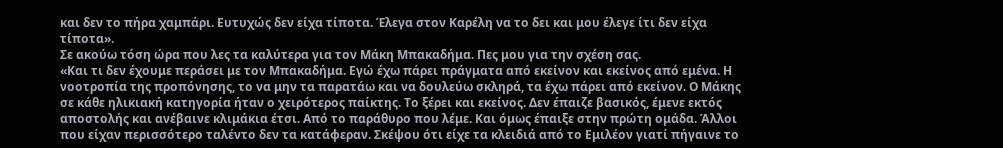και δεν το πήρα χαμπάρι. Ευτυχώς δεν είχα τίποτα. Έλεγα στον Καρέλη να το δει και μου έλεγε ίτι δεν είχα τίποτα».
Σε ακούω τόση ώρα που λες τα καλύτερα για τον Μάκη Μπακαδήμα. Πες μου για την σχέση σας.
«Και τι δεν έχουμε περάσει με τον Μπακαδήμα. Εγώ έχω πάρει πράγματα από εκείνον και εκείνος από εμένα. Η νοοτροπία της προπόνησης, το να μην τα παρατάω και να δουλεύω σκληρά, τα έχω πάρει από εκείνον. Ο Μάκης σε κάθε ηλικιακή κατηγορία ήταν ο χειρότερος παίκτης. Το ξέρει και εκείνος. Δεν έπαιζε βασικός, έμενε εκτός αποστολής και ανέβαινε κλιμάκια έτσι. Από το παράθυρο που λέμε. Και όμως έπαιξε στην πρώτη ομάδα. Άλλοι που είχαν περισσότερο ταλέντο δεν τα κατάφεραν. Σκέψου ότι είχε τα κλειδιά από το Εμιλέον γιατί πήγαινε το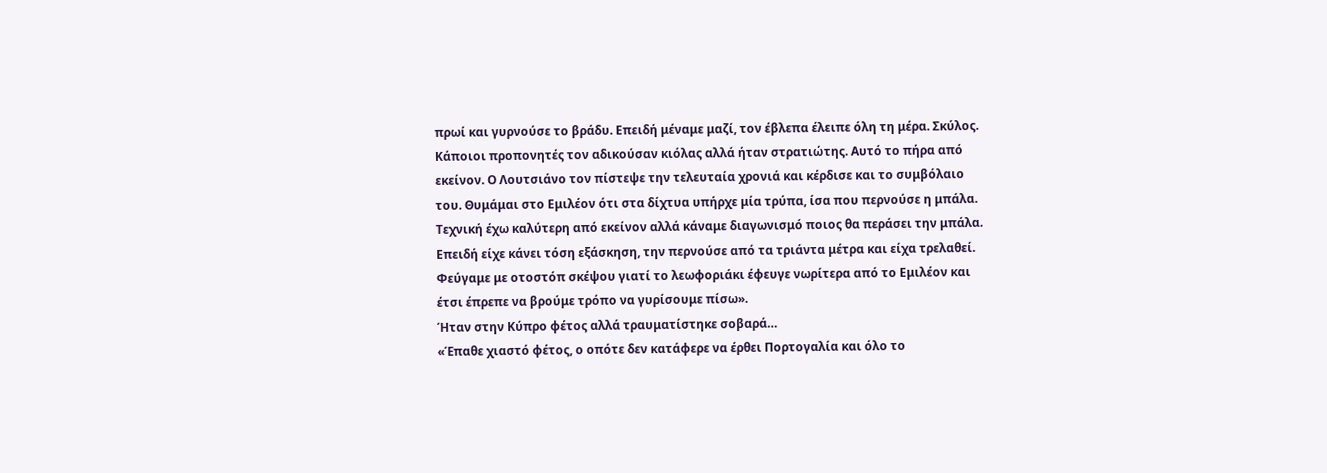πρωί και γυρνούσε το βράδυ. Επειδή μέναμε μαζί, τον έβλεπα έλειπε όλη τη μέρα. Σκύλος. Κάποιοι προπονητές τον αδικούσαν κιόλας αλλά ήταν στρατιώτης. Αυτό το πήρα από εκείνον. Ο Λουτσιάνο τον πίστεψε την τελευταία χρονιά και κέρδισε και το συμβόλαιο του. Θυμάμαι στο Εμιλέον ότι στα δίχτυα υπήρχε μία τρύπα, ίσα που περνούσε η μπάλα. Τεχνική έχω καλύτερη από εκείνον αλλά κάναμε διαγωνισμό ποιος θα περάσει την μπάλα. Επειδή είχε κάνει τόση εξάσκηση, την περνούσε από τα τριάντα μέτρα και είχα τρελαθεί. Φεύγαμε με οτοστόπ σκέψου γιατί το λεωφοριάκι έφευγε νωρίτερα από το Εμιλέον και έτσι έπρεπε να βρούμε τρόπο να γυρίσουμε πίσω».
Ήταν στην Κύπρο φέτος αλλά τραυματίστηκε σοβαρά…
«Έπαθε χιαστό φέτος, ο οπότε δεν κατάφερε να έρθει Πορτογαλία και όλο το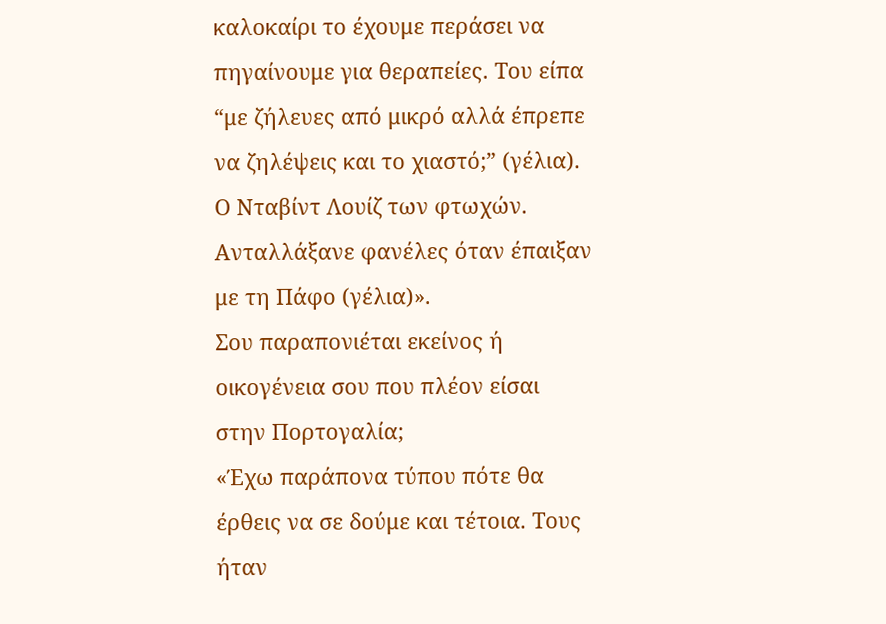καλοκαίρι το έχουμε περάσει να πηγαίνουμε για θεραπείες. Του είπα “με ζήλευες από μικρό αλλά έπρεπε να ζηλέψεις και το χιαστό;” (γέλια). Ο Νταβίντ Λουίζ των φτωχών. Ανταλλάξανε φανέλες όταν έπαιξαν με τη Πάφο (γέλια)».
Σου παραπονιέται εκείνος ή οικογένεια σου που πλέον είσαι στην Πορτογαλία;
«Έχω παράπονα τύπου πότε θα έρθεις να σε δούμε και τέτοια. Τους ήταν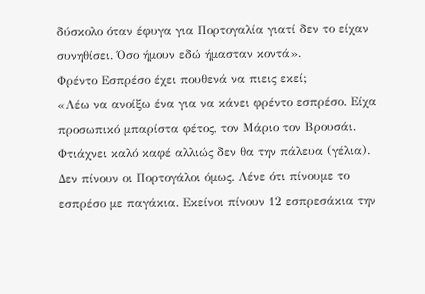δύσκολο όταν έφυγα για Πορτογαλία γιατί δεν το είχαν συνηθίσει. Όσο ήμουν εδώ ήμασταν κοντά».
Φρέντο Εσπρέσο έχει πουθενά να πιεις εκεί;
«Λέω να ανοίξω ένα για να κάνει φρέντο εσπρέσο. Είχα προσωπικό μπαρίστα φέτος, τον Μάριο τον Βρουσάι. Φτιάχνει καλό καφέ αλλιώς δεν θα την πάλευα (γέλια). Δεν πίνουν οι Πορτογάλοι όμως. Λένε ότι πίνουμε το εσπρέσο με παγάκια. Εκείνοι πίνουν 12 εσπρεσάκια την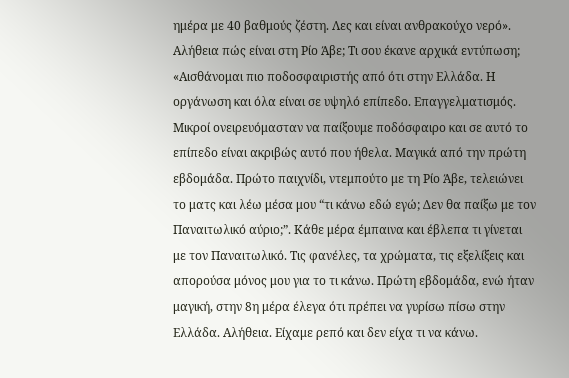ημέρα με 40 βαθμούς ζέστη. Λες και είναι ανθρακούχο νερό».
Αλήθεια πώς είναι στη Ρίο Άβε; Τι σου έκανε αρχικά εντύπωση;
«Αισθάνομαι πιο ποδοσφαιριστής από ότι στην Ελλάδα. Η οργάνωση και όλα είναι σε υψηλό επίπεδο. Επαγγελματισμός. Μικροί ονειρευόμασταν να παίξουμε ποδόσφαιρο και σε αυτό το επίπεδο είναι ακριβώς αυτό που ήθελα. Μαγικά από την πρώτη εβδομάδα. Πρώτο παιχνίδι, ντεμπούτο με τη Ρίο Άβε, τελειώνει το ματς και λέω μέσα μου “τι κάνω εδώ εγώ; Δεν θα παίξω με τον Παναιτωλικό αύριο;”. Κάθε μέρα έμπαινα και έβλεπα τι γίνεται με τον Παναιτωλικό. Τις φανέλες, τα χρώματα, τις εξελίξεις και απορούσα μόνος μου για το τι κάνω. Πρώτη εβδομάδα, ενώ ήταν μαγική, στην 8η μέρα έλεγα ότι πρέπει να γυρίσω πίσω στην Ελλάδα. Αλήθεια. Είχαμε ρεπό και δεν είχα τι να κάνω.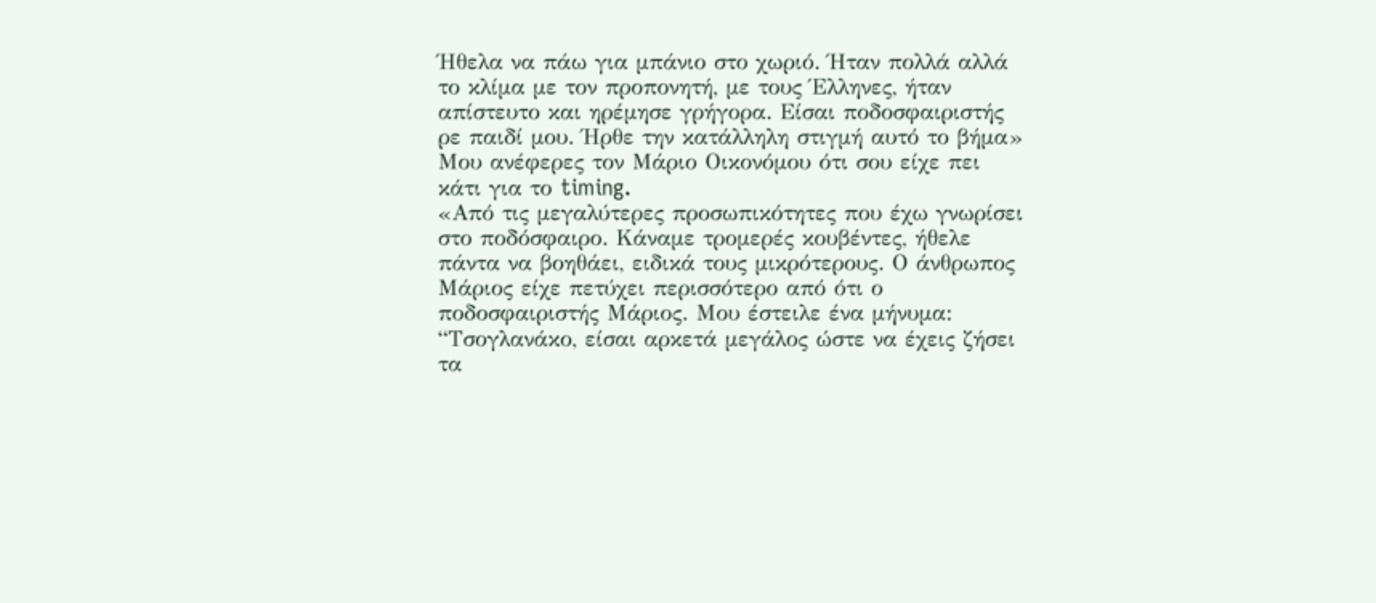Ήθελα να πάω για μπάνιο στο χωριό. Ήταν πολλά αλλά το κλίμα με τον προπονητή, με τους Έλληνες, ήταν απίστευτο και ηρέμησε γρήγορα. Είσαι ποδοσφαιριστής ρε παιδί μου. Ήρθε την κατάλληλη στιγμή αυτό το βήμα»
Μου ανέφερες τον Μάριο Οικονόμου ότι σου είχε πει κάτι για το timing.
«Από τις μεγαλύτερες προσωπικότητες που έχω γνωρίσει στο ποδόσφαιρο. Κάναμε τρομερές κουβέντες, ήθελε πάντα να βοηθάει, ειδικά τους μικρότερους. Ο άνθρωπος Μάριος είχε πετύχει περισσότερο από ότι ο ποδοσφαιριστής Μάριος. Μου έστειλε ένα μήνυμα: “Τσογλανάκο, είσαι αρκετά μεγάλος ώστε να έχεις ζήσει τα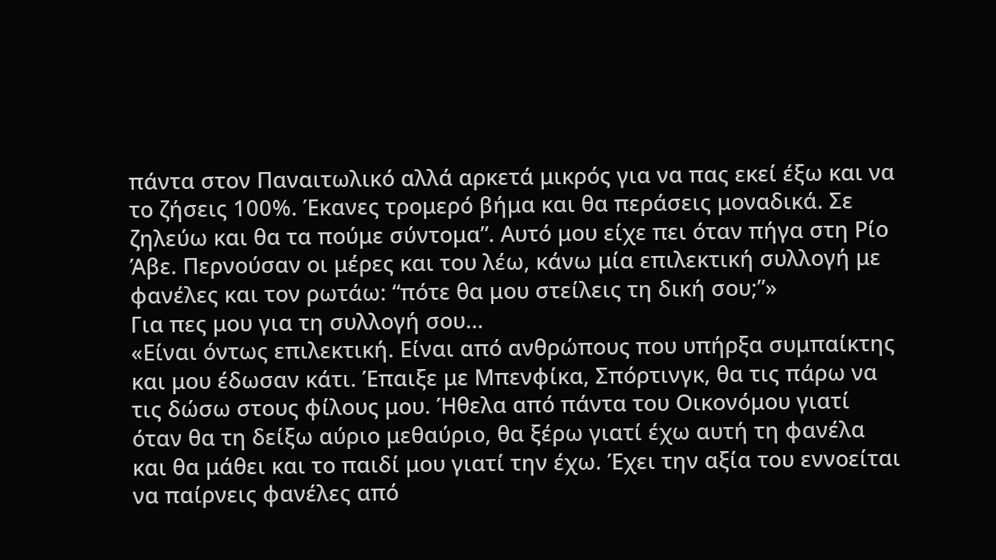πάντα στον Παναιτωλικό αλλά αρκετά μικρός για να πας εκεί έξω και να το ζήσεις 100%. Έκανες τρομερό βήμα και θα περάσεις μοναδικά. Σε ζηλεύω και θα τα πούμε σύντομα”. Αυτό μου είχε πει όταν πήγα στη Ρίο Άβε. Περνούσαν οι μέρες και του λέω, κάνω μία επιλεκτική συλλογή με φανέλες και τον ρωτάω: “πότε θα μου στείλεις τη δική σου;”»
Για πες μου για τη συλλογή σου…
«Είναι όντως επιλεκτική. Είναι από ανθρώπους που υπήρξα συμπαίκτης και μου έδωσαν κάτι. Έπαιξε με Μπενφίκα, Σπόρτινγκ, θα τις πάρω να τις δώσω στους φίλους μου. Ήθελα από πάντα του Οικονόμου γιατί όταν θα τη δείξω αύριο μεθαύριο, θα ξέρω γιατί έχω αυτή τη φανέλα και θα μάθει και το παιδί μου γιατί την έχω. Έχει την αξία του εννοείται να παίρνεις φανέλες από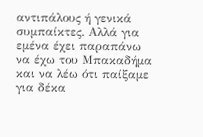αντιπάλους ή γενικά συμπαίκτες. Αλλά για εμένα έχει παραπάνω να έχω του Μπακαδήμα και να λέω ότι παίξαμε για δέκα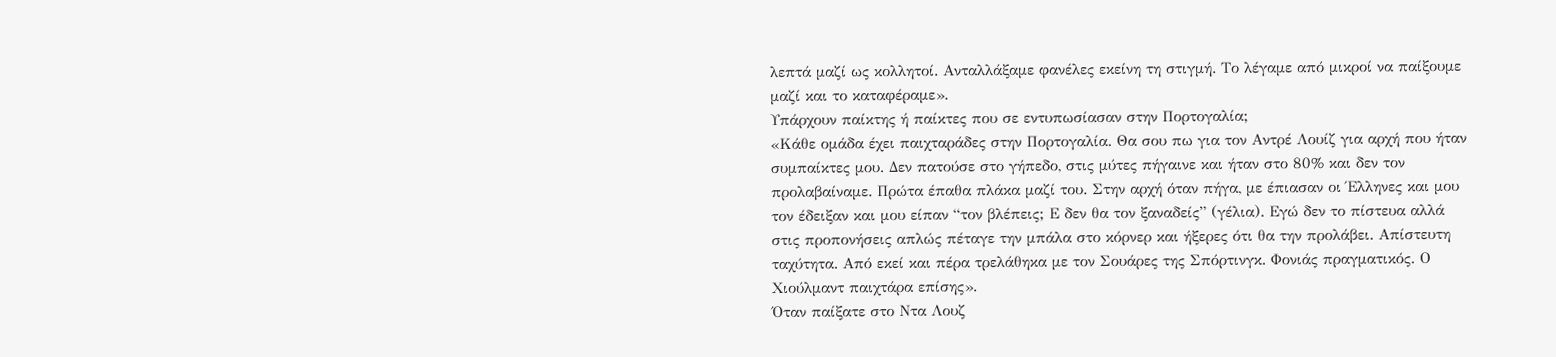λεπτά μαζί ως κολλητοί. Ανταλλάξαμε φανέλες εκείνη τη στιγμή. Το λέγαμε από μικροί να παίξουμε μαζί και το καταφέραμε».
Υπάρχουν παίκτης ή παίκτες που σε εντυπωσίασαν στην Πορτογαλία;
«Κάθε ομάδα έχει παιχταράδες στην Πορτογαλία. Θα σου πω για τον Αντρέ Λουίζ για αρχή που ήταν συμπαίκτες μου. Δεν πατούσε στο γήπεδο, στις μύτες πήγαινε και ήταν στο 80% και δεν τον προλαβαίναμε. Πρώτα έπαθα πλάκα μαζί του. Στην αρχή όταν πήγα, με έπιασαν οι Έλληνες και μου τον έδειξαν και μου είπαν “τον βλέπεις; Ε δεν θα τον ξαναδείς” (γέλια). Εγώ δεν το πίστευα αλλά στις προπονήσεις απλώς πέταγε την μπάλα στο κόρνερ και ήξερες ότι θα την προλάβει. Απίστευτη ταχύτητα. Από εκεί και πέρα τρελάθηκα με τον Σουάρες της Σπόρτινγκ. Φονιάς πραγματικός. Ο Χιούλμαντ παιχτάρα επίσης».
Όταν παίξατε στο Ντα Λουζ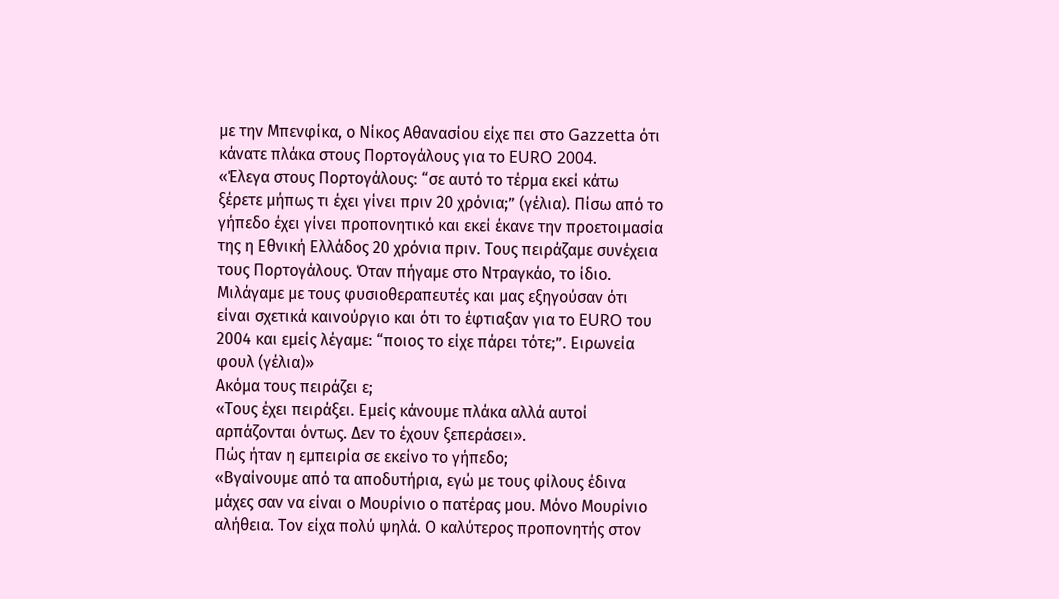με την Μπενφίκα, ο Νίκος Αθανασίου είχε πει στο Gazzetta ότι κάνατε πλάκα στους Πορτογάλους για το EURO 2004.
«Έλεγα στους Πορτογάλους: “σε αυτό το τέρμα εκεί κάτω ξέρετε μήπως τι έχει γίνει πριν 20 χρόνια;” (γέλια). Πίσω από το γήπεδο έχει γίνει προπονητικό και εκεί έκανε την προετοιμασία της η Εθνική Ελλάδος 20 χρόνια πριν. Τους πειράζαμε συνέχεια τους Πορτογάλους. Όταν πήγαμε στο Ντραγκάο, το ίδιο. Μιλάγαμε με τους φυσιοθεραπευτές και μας εξηγούσαν ότι είναι σχετικά καινούργιο και ότι το έφτιαξαν για το EURO του 2004 και εμείς λέγαμε: “ποιος το είχε πάρει τότε;”. Ειρωνεία φουλ (γέλια)»
Ακόμα τους πειράζει ε;
«Τους έχει πειράξει. Εμείς κάνουμε πλάκα αλλά αυτοί αρπάζονται όντως. Δεν το έχουν ξεπεράσει».
Πώς ήταν η εμπειρία σε εκείνο το γήπεδο;
«Βγαίνουμε από τα αποδυτήρια, εγώ με τους φίλους έδινα μάχες σαν να είναι ο Μουρίνιο ο πατέρας μου. Μόνο Μουρίνιο αλήθεια. Τον είχα πολύ ψηλά. Ο καλύτερος προπονητής στον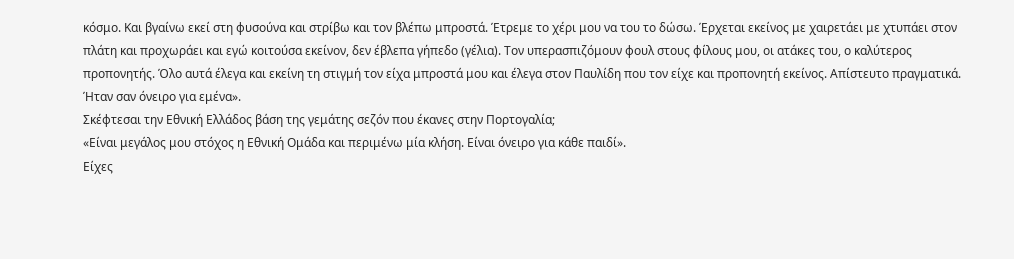κόσμο. Και βγαίνω εκεί στη φυσούνα και στρίβω και τον βλέπω μπροστά. Έτρεμε το χέρι μου να του το δώσω. Έρχεται εκείνος με χαιρετάει με χτυπάει στον πλάτη και προχωράει και εγώ κοιτούσα εκείνον, δεν έβλεπα γήπεδο (γέλια). Τον υπερασπιζόμουν φουλ στους φίλους μου, οι ατάκες του, ο καλύτερος προπονητής. Όλο αυτά έλεγα και εκείνη τη στιγμή τον είχα μπροστά μου και έλεγα στον Παυλίδη που τον είχε και προπονητή εκείνος. Απίστευτο πραγματικά. Ήταν σαν όνειρο για εμένα».
Σκέφτεσαι την Εθνική Ελλάδος βάση της γεμάτης σεζόν που έκανες στην Πορτογαλία;
«Είναι μεγάλος μου στόχος η Εθνική Ομάδα και περιμένω μία κλήση. Είναι όνειρο για κάθε παιδί».
Είχες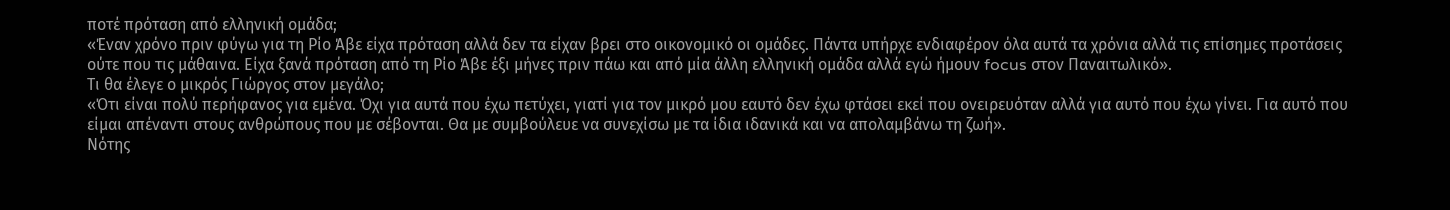ποτέ πρόταση από ελληνική ομάδα;
«Έναν χρόνο πριν φύγω για τη Ρίο Άβε είχα πρόταση αλλά δεν τα είχαν βρει στο οικονομικό οι ομάδες. Πάντα υπήρχε ενδιαφέρον όλα αυτά τα χρόνια αλλά τις επίσημες προτάσεις ούτε που τις μάθαινα. Είχα ξανά πρόταση από τη Ρίο Άβε έξι μήνες πριν πάω και από μία άλλη ελληνική ομάδα αλλά εγώ ήμουν focus στον Παναιτωλικό».
Τι θα έλεγε ο μικρός Γιώργος στον μεγάλο;
«Ότι είναι πολύ περήφανος για εμένα. Όχι για αυτά που έχω πετύχει, γιατί για τον μικρό μου εαυτό δεν έχω φτάσει εκεί που ονειρευόταν αλλά για αυτό που έχω γίνει. Για αυτό που είμαι απέναντι στους ανθρώπους που με σέβονται. Θα με συμβούλευε να συνεχίσω με τα ίδια ιδανικά και να απολαμβάνω τη ζωή».
Νότης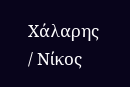Χάλαρης / Νίκος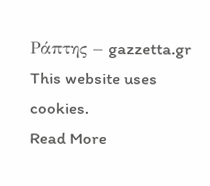Ράπτης – gazzetta.gr
This website uses cookies.
Read More